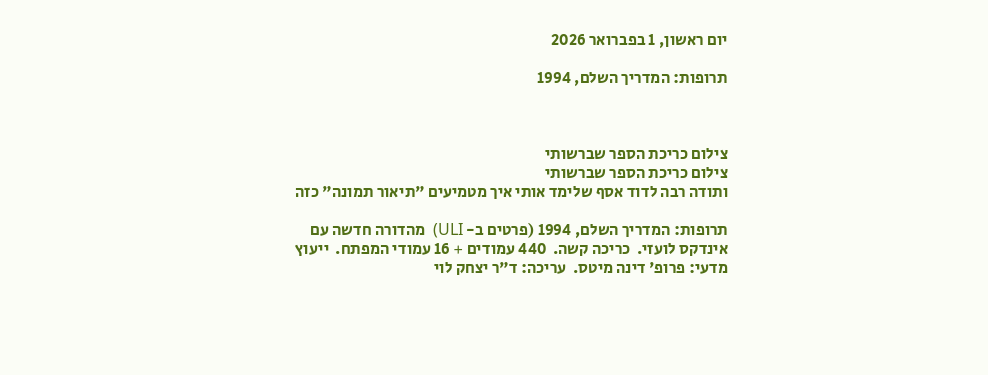יום ראשון, 1 בפברואר 2026

תרופות: המדריך השלם, 1994



צילום כריכת הספר שברשותי
צילום כריכת הספר שברשותי
ותודה רבה לדוד אסף שלימד אותי איך מטמיעים "תיאור תמונה" כזה

תרופות: המדריך השלם, 1994 (פרטים ב- ULI)  מהדורה חדשה עם אינדקס לועזי.  כריכה קשה.  440 עמודים + 16 עמודי המפתח.  ייעוץ מדעי: פרופ' דינה מיטס.  עריכה: ד"ר יצחק לוי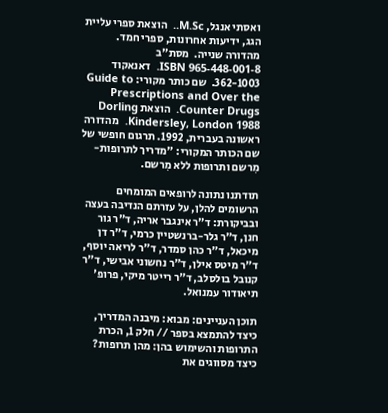ואסתי אנגל, M.Sc..  הוצאת ספרי עליית הגג, ידיעות אחרונות, ספרי חמד.  מהדורה שנייה.  מסת"ב 965-448-001-8 ISBN.  דאנאקוד 362-1003.  שם כותר מקורי: Guide to Prescriptions and Over the Counter Drugs.  הוצאת Dorling Kindersley, London 1988.  מהדורה ראשונה בעברית, 1992. תרגום חופשי של שם הכותר המקורי: "מדריך לתרופות-מִרשם ותרופות ללא מִרשם.

תודתנו נתונה לרופאים המומחים הרשומים להלן, על עזרתם הנדיבה בעצה ובביקורת: ד"ר אינגבר אריה, ד"ר גור חנן, ד"ר גלר-ברנשטיין כרמי, ד"ר דן מיכאל, ד"ר כהן סמדר, ד"ר לריאה יוסף, ד"ר מיטס אילן, ד"ר נחשוני אבישי, ד"ר קנובל בולסלב, ד"ר רייטר מיקי, פרופ' תיאודור עמנואל.

תוכן העניינים: מבוא: מיבנה המדריך, כיצד להתמצא בספר // חלק 1, הכרת התרופות והשימוש בהן: מהן תרופות? כיצד מסווגים את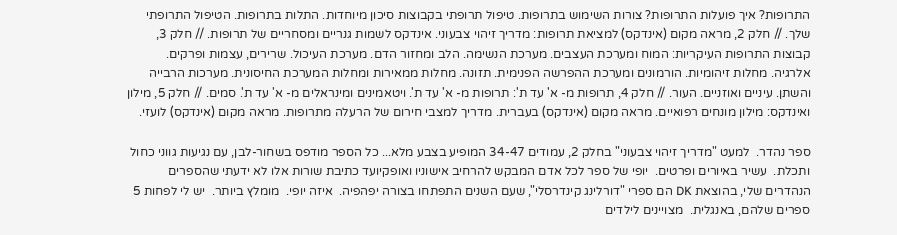התרופות? איך פועלות התרופות? צורות השימוש בתרופות. טיפול תרופתי בקבוצות סיכון מיוחדות. התלות בתרופות. הטיפול התרופתי שלך. // חלק 2, מראה מקום (אינדקס) למציאת תרופות: מדריך זיהוי צבעוני. אינדקס לשמות גנריים ומסחריים של תרופות. // חלק 3, קבוצות התרופות העיקריות: המוח ומערכת העצבים. מערכת הנשימה. הלב ומחזור הדם. מערכת העיכול. שרירים, עצמות ופרקים. אלרגיה. מחלות זיהומיות. הורמונים ומערכת ההפרשה הפנימית. תזונה. מחלות ממאירות ומחלות המערכת החיסונית. מערכות הרבייה והשתן. עיניים ואוזניים. העור. // חלק 4, תרופות מ- א' עד ת': תרופות מ- א' עד ת'. ויטאמינים ומינראלים מ- א' עד ת'. סמים. // חלק 5, מילון ואינדקס: מילון מונחים רפואיים. מראה מקום (אינדקס) בעברית. מדריך למצבי חירום של הרעלה מתרופות. מראה מקום (אינדקס) לועזי.

ספר נהדר.  למעט "מדריך זיהוי צבעוני" בחלק 2, עמודים 34-47 המופיע בצבע מלא... כל הספר מודפס בשחור-לבן, עם נגיעות גווני כחול ותכלת.  עשיר באיורים ופרטים.  יופי של ספר לכל אדם המבקש להרחיב אישוניו ואופקיועד כתיבת שורות אלו לא ידעתי שהספרים הנהדרים שלי, בהוצאת DK הם ספרי "דורלינג קינדרסלי", שעם השנים התפתחו בצורה יפהפיה.  איזה יופי.  מומלץ ביותר.  יש לי לפחות 5 ספרים שלהם, באנגלית.  מצויינים לילדים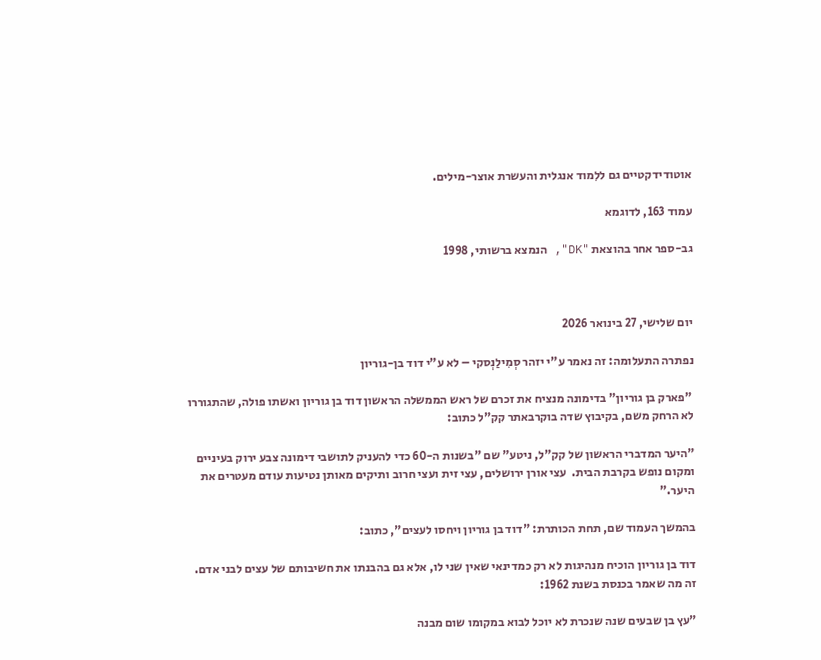אוטודידקטיים גם ללִמוד אנגלית והעשרת אוצר-מילים.

עמוד 163, לדוגמא

גב-ספר אחר בהוצאת "DK", הנמצא ברשותי, 1998



יום שלישי, 27 בינואר 2026

נפתרה התעלומה: זה נאמר ע"י יזהר סְמִילַנְסקי – לא ע"י דוד בן-גוריון

 "פארק בן גוריון" בדימונה מנציח את זכרם של ראש הממשלה הראשון דוד בן גוריון ואשתו פולה, שהתגוררו לא הרחק משם, בקיבוץ שדה בוקרבאתר קק"ל כתוב:

"היער המדברי הראשון של קק"ל, ניטע" שם "בשנות ה-60 כדי להעניק לתושבי דימונה צבע ירוק בעיניים ומקום נופש בקרבת הבית.  עצי אורן ירושלים, עצי זית ועצי חרוב ותיקים מאותן נטיעות עודם מעטרים את היער."

בהמשך העמוד שם, תחת הכותרת: "דוד בן גוריון ויחסו לעצים", כתוב:

דוד בן גוריון הוכיח מנהיגות לא רק כמדינאי שאין שני לו, אלא גם בהבנתו את חשיבותם של עצים לבני אדם.  זה מה שאמר בכנסת בשנת 1962:

"עץ בן שבעים שנה שנכרת לא יוכל לבוא במקומו שום מבנה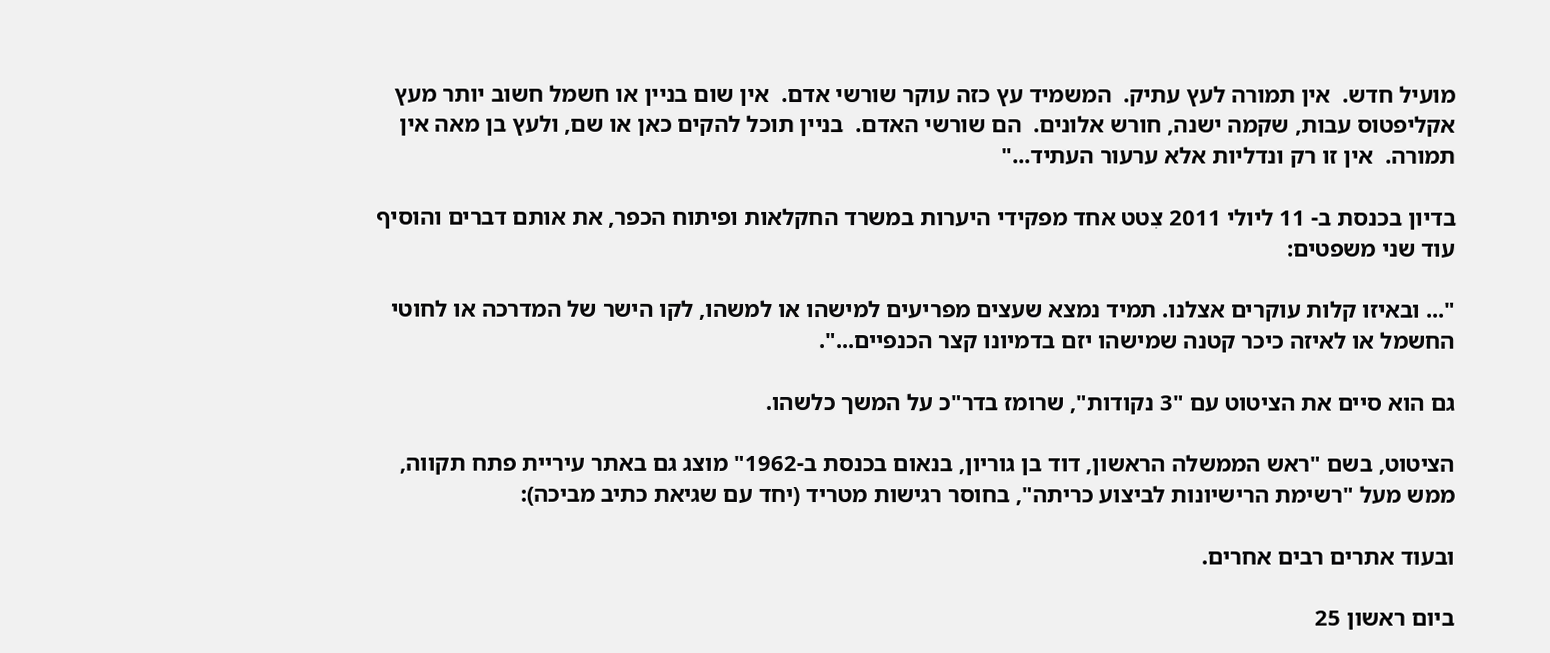מועיל חדש.  אין תמורה לעץ עתיק.  המשמיד עץ כזה עוקר שורשי אדם.  אין שום בניין או חשמל חשוב יותר מעץ אקליפטוס עבות, שקמה ישנה, חורש אלונים.  הם שורשי האדם.  בניין תוכל להקים כאן או שם, ולעץ בן מאה אין תמורה.  אין זו רק ונדליות אלא ערעור העתיד..."

בדיון בכנסת ב- 11 ליולי 2011 צִטט אחד מפקידי היערות במשרד החקלאות ופיתוח הכפר, את אותם דברים והוסיף עוד שני משפטים:

"... ובאיזו קלות עוקרים אצלנו. תמיד נמצא שעצים מפריעים למישהו או למשהו, לקו הישר של המדרכה או לחוטי החשמל או לאיזה כיכר קטנה שמישהו יזם בדמיונו קצר הכנפיים...".

גם הוא סיים את הציטוט עם "3 נקודות", שרומז בדר"כ על המשך כלשהו.

הציטוט, בשם "ראש הממשלה הראשון, דוד בן גוריון, בנאום בכנסת ב-1962" מוצג גם באתר עיריית פתח תקווה, ממש מעל "רשימת הרישיונות לביצוע כריתה", בחוסר רגישות מטריד (יחד עם שגיאת כתיב מביכה):

ובעוד אתרים רבים אחרים.

ביום ראשון 25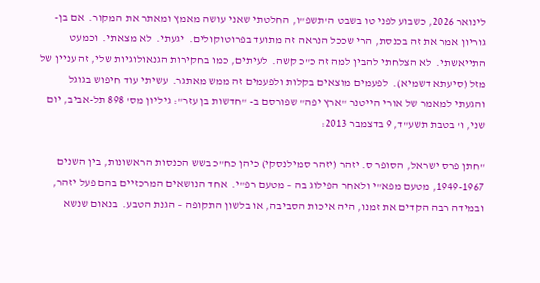לינואר 2026, כשבוע לפני טו בשבט ה'תשפ"ו, החלטתי שאני עושה מאמץ ומאתר את המקור.  אם בן-גוריון אמר את זה בכנסת, הרי שככל הנראה זה מתועד בפרוטוקולים.  יגעתי.  לא מצאתי.  וכמעט התייאשתי.  לא הצלחתי להבין למה זה כ"כ קשה.  לעיתים, כמו בחקירות הגנאולוגיות שלי, זה עניין של מזל (סיעתא דשמיא).  לפעמים מוצאים בקלות ולפעמים זה ממש מאתגר.  עשיתי עוד חיפוש בגוגל והגעתי למאמר של אורי הייטנר "ארץ יפה" שפורסם ב- "חדשות בן עזר": גיליון מס' 898 תל-אביב, יום שני, ו' בטבת תשע"ד, 9 בדצמבר 2013:

"חתן פרס ישראל, הסופר ס. יזהר (יזהר סמילנסקי) כיהן כח"כ בשש הכנסות הראשונות, בין השנים 1949-1967, מטעם מפא"י ולאחר הפילוג בה – מטעם רפ"י.  אחד הנושאים המרכזיים בהם פעל יזהר, ובמידה רבה הקדים את זמנו, היה איכות הסביבה, או בלשון התקופה – הגנת הטבע.  בנאום שנשא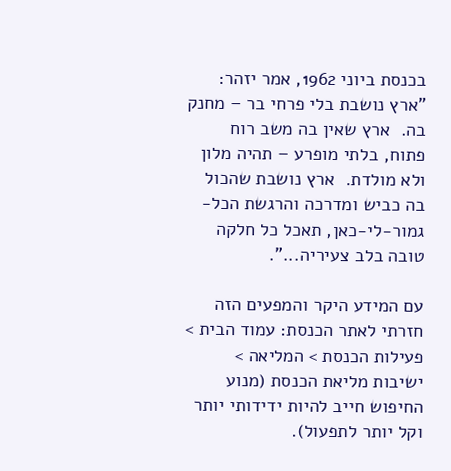בכנסת ביוני 1962, אמר יזהר: "ארץ נושבת בלי פרחי בר – מחנק בה.  ארץ שאין בה משב רוח פתוח, בלתי מופרע – תהיה מלון ולא מולדת.  ארץ נושבת שהכול בה כביש ומדרכה והרגשת הכל-גמור-לי-כאן, תאכל כל חלקה טובה בלב צעיריה...".

עם המידע היקר והמפעים הזה חזרתי לאתר הכנסת: עמוד הבית > פעילות הכנסת > המליאה > ישיבות מליאת הכנסת (מנוע החיפוש חייב להיות ידידותי יותר וקל יותר לתפעול).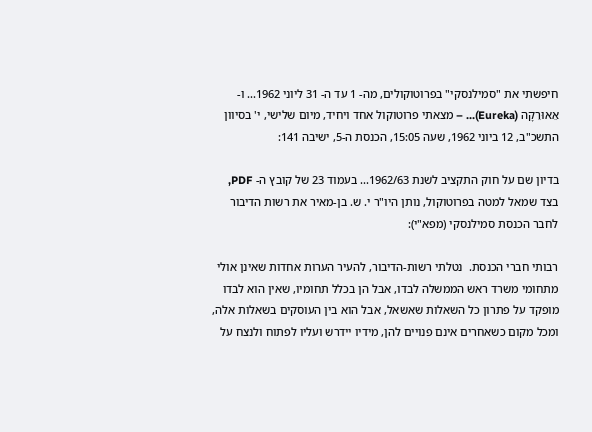חיפשתי את "סמילנסקי" בפרוטוקולים, מה- 1 עד ה- 31 ליוני 1962... ו- אֵאוּרֵקָה (Eureka)... – מצאתי פרוטוקול אחד ויחיד, מיום שלישי, י' בסיוון התשכ"ב, 12 ביוני 1962, שעה 15:05, הכנסת ה-5, ישיבה 141:

בדיון שם על חוק התקציב לשנת 1962/63... בעמוד 23 של קובץ ה- PDF, בצד שמאל למטה בפרוטוקול, נותן היו"ר י. ש. בן-מאיר את רשות הדיבור לחבר הכנסת סמילנסקי (מפא"י):

רבותי חברי הכנסת.  נטלתי רשות-הדיבור, להעיר הערות אחדות שאינן אולי מתחומי משרד ראש הממשלה לבדו, אבל הן בכלל תחומיו, שאין הוא לבדו מופקד על פתרון כל השאלות שאשאל, אבל הוא בין העוסקים בשאלות אלה, ומכל מקום כשאחרים אינם פנויים להן, מידיו יידרש ועליו לפתוח ולנצח על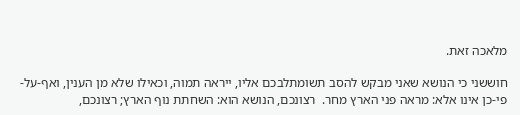מלאכה זאת.

חוששני כי הנושא שאני מבקש להסב תשומתלבכם אליו, ייראה תמוה, וכאילו שלא מן הענין, ואף-על-פי-כן אינו אלא: מראה פני הארץ מחר.  רצונכם, הנושא הוא: השחתת נוף הארץ; רצונכם,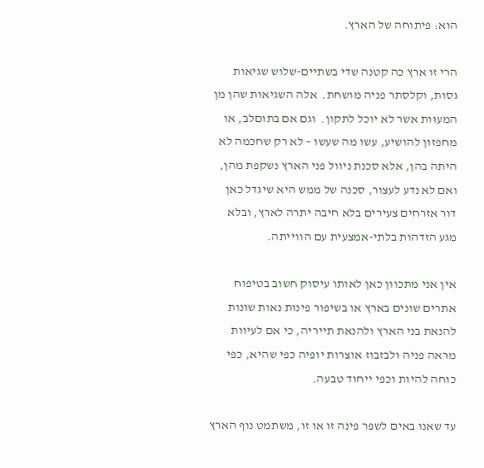הוא: פיתוחה של הארץ.

הרי זו ארץ כה קטנה שדי בשתיים-שלוש שגיאות גסות, וקלסתר פניה מושחת.  אלה השגיאות שהן מן המעוּות אשר לא יוכל לתקון.  וגם אם בתוםלב, או מחפזון להושיע, עשו מה שעשו – לא רק שחכמה לא היתה בהן, אלא סכנת ניוול פני הארץ נשקפת מהן, ואם לא נדע לעצור, סכנה של ממש היא שיגדל כאן דור אזרחים צעירים בלא חיבה יתרה לארץ, ובלא מגע הזדהות בלתי-אמצעית עם הווייתה.

אין אני מתכוון כאן לאותו עיסוק חשוב בטיפוח אתרים שונים בארץ או בשיפור פינות נאות שונות להנאת בני הארץ ולהנאת תייריה, כי אם לעיוות מראה פניה ולבזבוז אוצרות יופיה כפי שהיא, כפי כוחה להיות וכפי ייחוד טבעה.

עד שאנו באים לשפר פינה זו או זו, משתמט נוף הארץ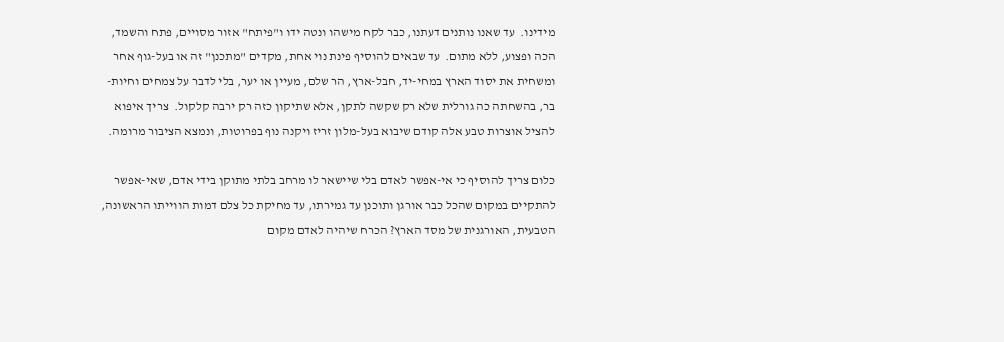מידינו.  עד שאנו נותנים דעתנו, כבר לקח מישהו ונטה ידו ו"פיתח" אזור מסויים, פתח והשמד, הכה ופצוע, ללא מתום.  עד שבאים להוסיף פינת נוי אחת, מקדים "מתכנן" זה או בעל-גוף אחר ומשחית את יסוד הארץ במחי-יד, חבל-ארץ, הר שלם, מעיין או יער, בלי לדבר על צמחים וחיות-בר, בהשחתה כה גורלית שלא רק שקשה לתקן, אלא שתיקון כזה רק ירבה קלקול.  צריך איפוא להציל אוצרות טבע אלה קודם שיבוא בעל-מלון זריז ויקנה נוף בפרוטות, ונמצא הציבור מרומה.

כלום צריך להוסיף כי אי-אפשר לאדם בלי שיישאר לו מרחב בלתי מתוקן בידי אדם, שאי-אפשר להתקיים במקום שהכל כבר אורגן ותוכנן עד גמירתו, עד מחיקת כל צלם דמות הווייתו הראשונה, הטבעית, האורגנית של מסד הארץ? הכרח שיהיה לאדם מקום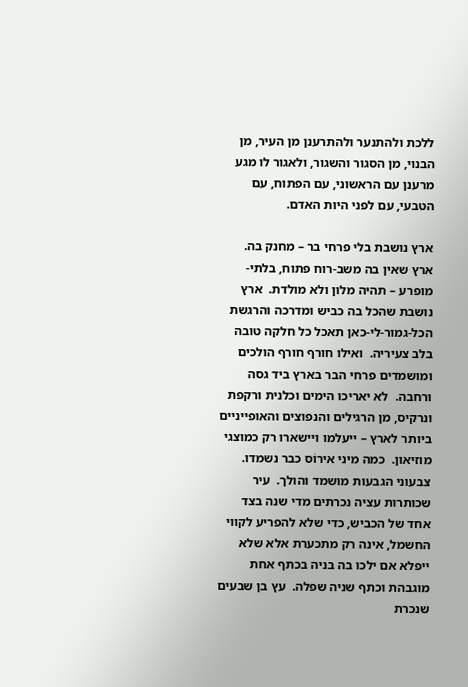ללכת ולהתנער ולהתרענן מן העיר, מן הבנוי, מן הסגור והשגור, ולאגור לו מגע מרענן עם הראשוני, עם הפתוח, עם הטבעי, עם לפני היות האדם.

ארץ נושבת בלי פרחי בר – מחנק בה.  ארץ שאין בה משב-רוח פתוח, בלתי-מופרע – תהיה מלון ולא מולדת.  ארץ נושבת שהכל בה כביש ומדרכה והרגשת הכל-גמור-לי-כאן תאכל כל חלקה טובה בלב צעיריה.  ואילו חורף חורף הולכים ומושמדים פרחי הבר בארץ ביד גסה ורחבה.  לא יאריכו הימים וכלנית ורקפת ונרקיס, מן הרגילים והנפוצים והאופייניים ביותר לארץ – ייעלמו ויישארו רק כמוצגי מוזיאון.  כמה מיני אירוֹס כבר נשמדו.  צבעוני הגבעות מושמד והולך.  עיר שכותרות עציה נכרתים מדי שנה בצד אחד של הכביש, כדי שלא להפריע לקווי החשמל, אינה רק מתכערת אלא שלא ייפלא אם ילכו בה בניה בכתף אחת מוגבהת וכתף שניה שפלה.  עץ בן שבעים שנכרת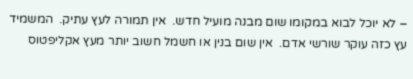– לא יוכל לבוא במקומו שום מבנה מועיל חדש.  אין תמורה לעץ עתיק.  המשמיד עץ כזה עוקר שורשי אדם.  אין שום בנין או חשמל חשוב יותר מעץ אקליפטוס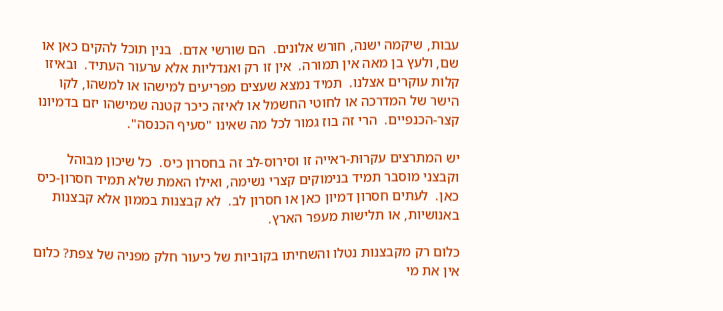עבות, שיקמה ישנה, חורש אלונים.  הם שורשי אדם.  בנין תוכל להקים כאן או שם, ולעץ בן מאה אין תמורה.  אין זו רק ואנדליות אלא ערעור העתיד.  ובאיזו קלות עוקרים אצלנו.  תמיד נמצא שעצים מפריעים למישהו או למשהו, לקו הישר של המדרכה או לחוטי החשמל או לאיזה כיכר קטנה שמישהו יזם בדמיונו קצר-הכנפיים.  הרי זה בוז גמור לכל מה שאינו "סעיף הכנסה".

יש המתרצים עקרוּת-ראייה זו וסירוס-לב זה בחסרון כיס.  כל שיכון מבוהל וקבצני מוסבר תמיד בנימוקים קצרי נשימה, ואילו האמת שלא תמיד חסרון-כיס כאן.  לעתים חסרון דמיון כאן או חסרון לב.  לא קבצנות בממון אלא קבצנות באנושיות, או תלישות מעפר הארץ.

כלום רק מקבצנות נטלו והשחיתו בקוביות של כיעור חלק מפניה של צפת? כלום אין את מי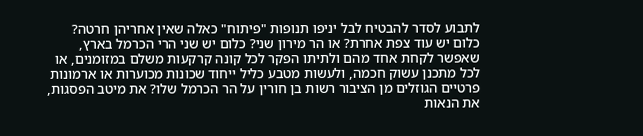לתבוע לסדר להבטיח לבל יניפו תנופות "פיתוח" כאלה שאין אחריהן חרטה? כלום יש עוד צפת אחרת? או הר מירון שני? כלום יש שני הרי הכרמל בארץ, שאפשר לקחת אחד מהם ולתיתו הפקר לכל קונה קרקעות משלם במזומנים, או לכל מתכנן עשוק חכמה, ולעשות מטבע כליל ייחוד שכונות מכוערות או ארמונות פרטיים הגוזלים מן הציבור רשות בן חורין על הר הכרמל שלו? את מיטב הפסגות, את הנאות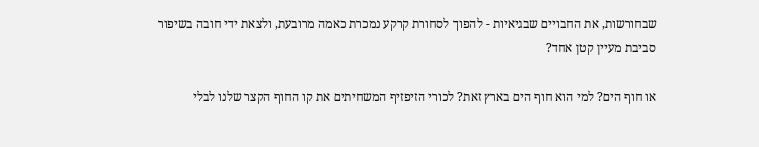שבחורשות, את החבויים שבגיאיות - להפוך לסחורת קרקע נמכרת כאמה מרובעת, ולצאת ידי חובה בשיפור סביבת מעיין קטן אחד?

או חוף הים? למי הוא חוף הים בארץ זאת? לכורי הזיפזיף המשחיתים את קו החוף הקצר שלנו לבלי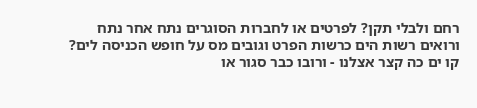רחם ולבלי תקן? לפרטים או לחברות הסוגרים נתח אחר נתח ורואים רשות הים כרשות הפרט וגובים מס על חופש הכניסה לים? קו ים כה קצר אצלנו - ורובו כבר סגור או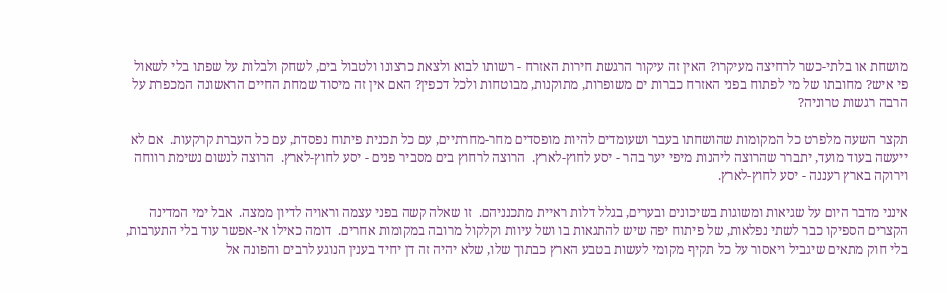מושחת או בלתי-כשר לרחיצה מעיקרו? האין זה עיקור הרגשת חירות האזרח - רשותו לבוא ולצאת כרצונו ולטבול בים, לשחק ולבלות על שפתו בלי לשאול פי איש? מחובתו של מי לפתוח בפני האזרח כברות ים משופרות, מתוקנות, מבוטחות ולכל דכפין? האם אין זה מיסוד שמחת החיים הראשונה המכפרת על הרבה רגשות טרוניה?

תקצר השעה מלפרט כל המקומות שהושחתו בעבר ושעומדים להיות מופסדים מחר-מחרתיים, עם כל תכנית פיתוח נפסדת, עם כל העברת קרקעות.  אם לא ייעשה בעוד מועד, יתברר שהרוצה ליהנות מיפי יער בהר - יסע לחוץ-לארץ.  הרוצה לרחוץ בים מסביר פנים - יסע לחוץ-לארץ.  הרוצה לנשום נשימת רווחה וירוקה בארץ רעננה - יסע לחוץ-לארץ.

אינני מדבר היום על שגיאות ומשוגות בשיכונים ובערים, בגלל דלות ראיית מתכנניהם.  זו שאלה קשה בפני עצמה וראויה לדיון ממצה.  אבל ימי המדינה הקצרים הספיקו כבר לשתי נפלאות, של פיתוח יפה שיש להתגאות בו ושל עיוות וקלקול מרובה במקומות אחרים.  דומה כאילו אי-אפשר עוד בלי התערבות, בלי חוק מתאים שיגביל ויאסור על כל תקיף מקומי לעשות בטבע הארץ כבתוך שלו, שלא יהיה זה דן יחיד בענין הנוגע לרבים והפונה אל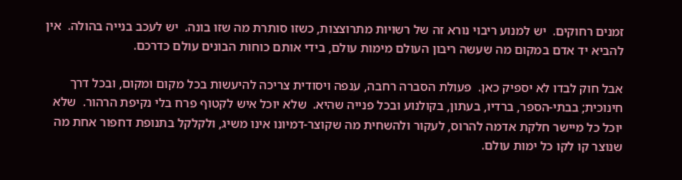זמנים רחוקים.  יש למנוע ריבוי נורא זה של רשויות מתרוצצות, כשזו סותרת מה שזו בונה.  יש לעכב בנייה בהולה.  אין להביא יד אדם במקום מה שעשה ריבון העולם מימות עולם, בידי אותם כוחות הבונים עולם כדרכם.

אבל חוק לבדו לא יספיק כאן.  פעולת הסברה רחבה, ענפה ויסודית צריכה להיעשות בכל מקום ומקום, ובכל דרך חינוכית; בבתי-הספר, ברדיו, בעתון, בקולנוע ובכל פנייה שהיא.  שלא יוכל איש לקטוף פרח בלי נקיפת הרהור.  שלא יוכל כל מיישר חלקת אדמה להרוס, לעקור ולהשחית מה שקוצר-דמיונו אינו משיג, ולקלקל בתנופת דחפור אחת מה שנוצר קו לקו כל ימות עולם.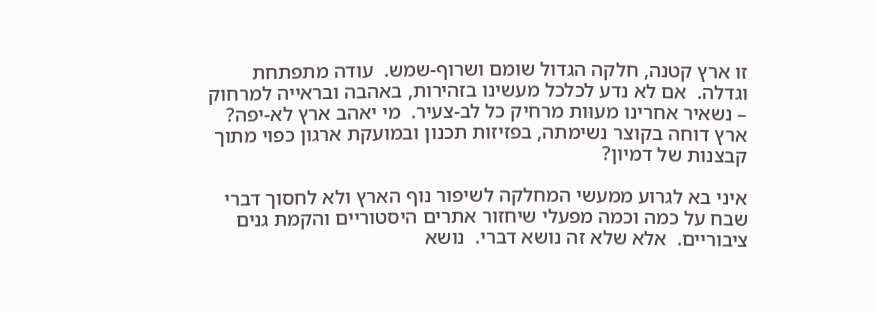זו ארץ קטנה, חלקה הגדול שומם ושרוף-שמש.  עודה מתפתחת וגדלה.  אם לא נדע לכלכל מעשינו בזהירות, באהבה ובראייה למרחוק – נשאיר אחרינו מעוּות מרחיק כל לב-צעיר.  מי יאהב ארץ לא-יפה? ארץ דוחה בקוצר נשימתה, בפזיזות תכנון ובמועקת ארגון כפוי מתוך קבצנות של דמיון?

איני בא לגרוע ממעשי המחלקה לשיפור נוף הארץ ולא לחסוך דברי שבח על כמה וכמה מפעלי שיחזור אתרים היסטוריים והקמת גנים ציבוריים.  אלא שלא זה נושא דברי.  נושא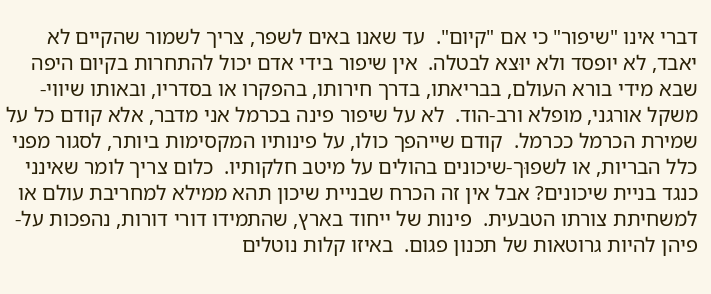דברי אינו "שיפור" כי אם "קיום".  עד שאנו באים לשפר, צריך לשמור שהקיים לא יאבד, לא יופסד ולא יוּצא לבטלה.  אין שיפור בידי אדם יכול להתחרות בקיום היפה שבא מידי בורא העולם, בבריאתו, בדרך חירותו, בהפקרו או בסדריו, ובאותו שיווי-משקל אורגני, מופלא ורב-הוד.  לא על שיפור פינה בכרמל אני מדבר, אלא קודם כל על שמירת הכרמל ככרמל.  קודם שייהפך כולו, על פינותיו המקסימות ביותר, לסגור מפני כלל הבריות, או לשפוּך-שיכונים בהולים על מיטב חלקותיו.  כלום צריך לומר שאינני כנגד בניית שיכונים? אבל אין זה הכרח שבניית שיכון תהא ממילא למחריבת עולם או למשחיתת צורתו הטבעית.  פינות של ייחוד בארץ, שהתמידו דורי דורות, נהפכות על-פיהן להיות גרוטאות של תכנון פגום.  באיזו קלות נוטלים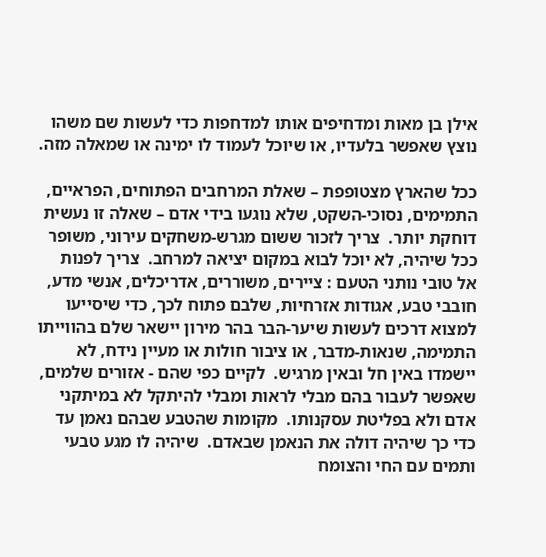אילן בן מאות ומדחיפים אותו למדחפות כדי לעשות שם משהו נוצץ שאפשר בלעדיו, או שיוכל לעמוד לו ימינה או שמאלה מזה.

ככל שהארץ מצטופפת – שאלת המרחבים הפתוחים, הפראיים, התמימים, נסוכי-השקט, שלא נוגעו בידי אדם – שאלה זו נעשית דוחקת יותר.  צריך לזכור ששום מגרש-משחקים עירוני, משופר ככל שיהיה, לא יוכל לבוא במקום יציאה למרחב.  צריך לפנות אל טובי נותני הטעם : ציירים, משוררים, אדריכלים, אנשי מדע, חובבי טבע, אגודות אזרחיות, שלבם פתוח לכך, כדי שיסייעו למצוא דרכים לעשות שיער-הבר בהר מירון יישאר שלם בהווייתו התמימה, שנאות-מדבר, או ציבור חולות או מעיין נידח, לא יישמדו באין חל ובאין מרגיש.  לקיים כפי שהם - אזורים שלמים, שאפשר לעבור בהם מבלי לראות ומבלי להיתקל לא במיתקני אדם ולא בפליטת עסקנותו.  מקומות שהטבע שבהם נאמן עד כדי כך שיהיה דולה את הנאמן שבאדם.  שיהיה לו מגע טבעי ותמים עם החי והצומח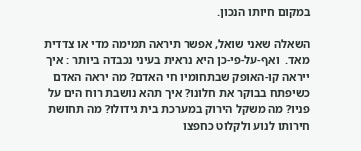במקום חיותו הנכון.

השאלה שאני שואל, אפשר תיראה תמימה מדי או צדדית מאד.  ואף-על-פי-כן היא נראית בעיני נכבדה ביותר : איך ייראה קו-האופק שבתחומיו חי האדם? מה יראה האדם כשיפתח בבוקר את חלונו? איך תהא נושבת רוח הים על פניו? מה משקל הירוק במערכת בית גידולו? מה תחושת חירותו לנוע ולקלוט כחפצו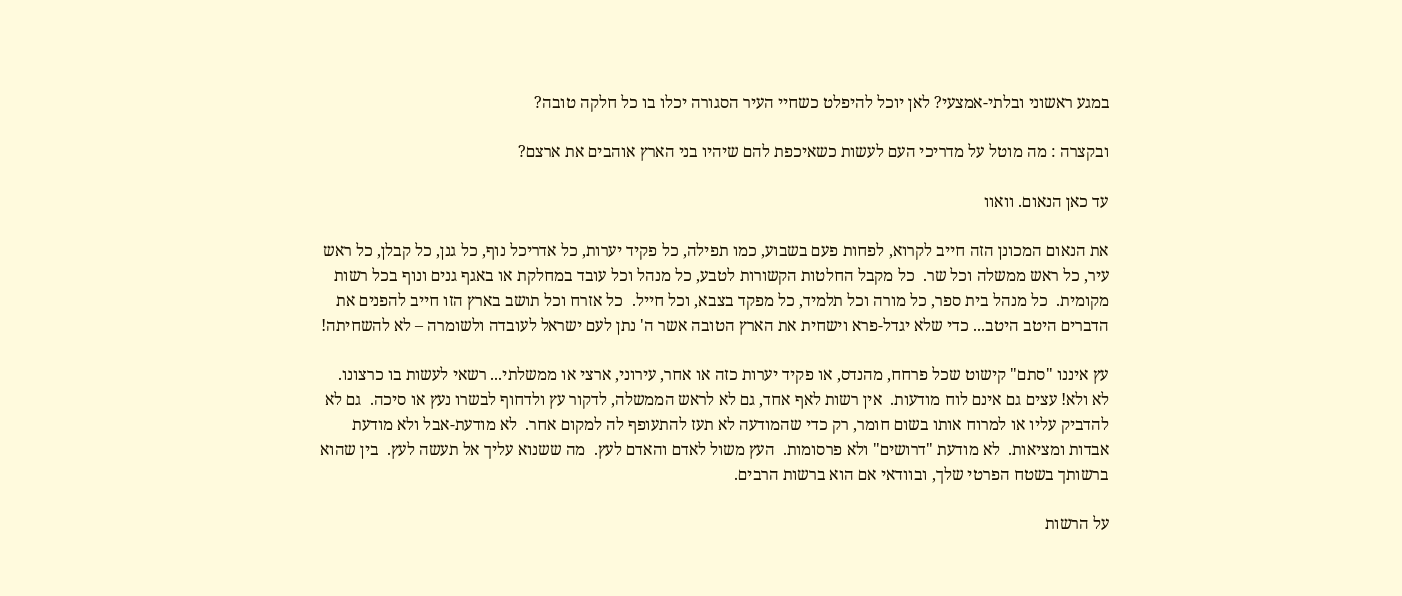במגע ראשוני ובלתי-אמצעי? לאן יוכל להיפלט כשחיי העיר הסגורה יכלו בו כל חלקה טובה?

ובקצרה : מה מוטל על מדריכי העם לעשות כשאיכפת להם שיהיו בני הארץ אוהבים את ארצם?

עד כאן הנאום. וואוו

את הנאום המכונן הזה חייב לקרוא, לפחות פעם בשבוע, כמו תפילה, כל פקיד יערות, כל אדריכל נוף, כל גנן, כל קבלן, כל ראש עיר, כל ראש ממשלה וכל שר.  כל מקבל החלטות הקשורות לטבע, כל מנהל וכל עובד במחלקת או באגף גנים ונוף בכל רשות מקומית.  כל מנהל בית ספר, כל מורה וכל תלמיד, כל מפקד בצבא, וכל חייל.  כל אזרח וכל תושב בארץ הזו חייב להפנים את הדברים היטב היטב... כדי שלא יגדל-פרא וישחית את הארץ הטובה אשר ה' נתן לעם ישראל לעובדה ולשומרה – לא להשחיתה!

עץ איננו "סתם" קישוט שכל פרחח, מהנדס, או פקיד יערות כזה או אחר, עירוני, ארצי או ממשלתי... רשאי לעשות בו כרצונו.  לא ולא! עצים גם אינם לוח מודעות.  אין רשות לאף אחד, גם לא לראש הממשלה, לדקור עץ ולדחוף לבשרו נעץ או סיכה.  גם לא להדביק עליו או למרוח אותו בשום חומר, רק כדי שהמודעה לא תעז להתעופף לה למקום אחר.  לא מודעת-אבל ולא מודעת אבדות ומציאות.  לא מודעת "דרושים" ולא פרסומות.  העץ משול לאדם והאדם לעץ.  מה ששנוא עליך אל תעשה לעץ.  בין שהוא ברשותך בשטח הפרטי שלך, ובוודאי אם הוא ברשות הרבים.

על הרשות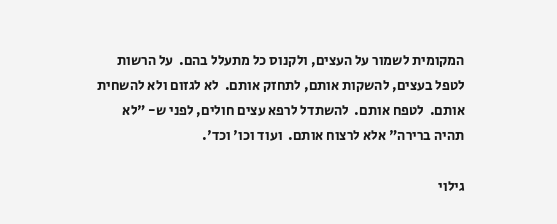המקומית לשמור על העצים, ולקנוס כל מתעלל בהם.  על הרשות לטפל בעצים, להשקות אותם, לתחזק אותם.  לא לגזום ולא להשחית אותם.  לטפח אותם.  להשתדל לרפא עצים חולים, לפני ש- "לא תהיה ברירה" אלא לרצוח אותם.  ועוד וכו' וכד'.

גילוי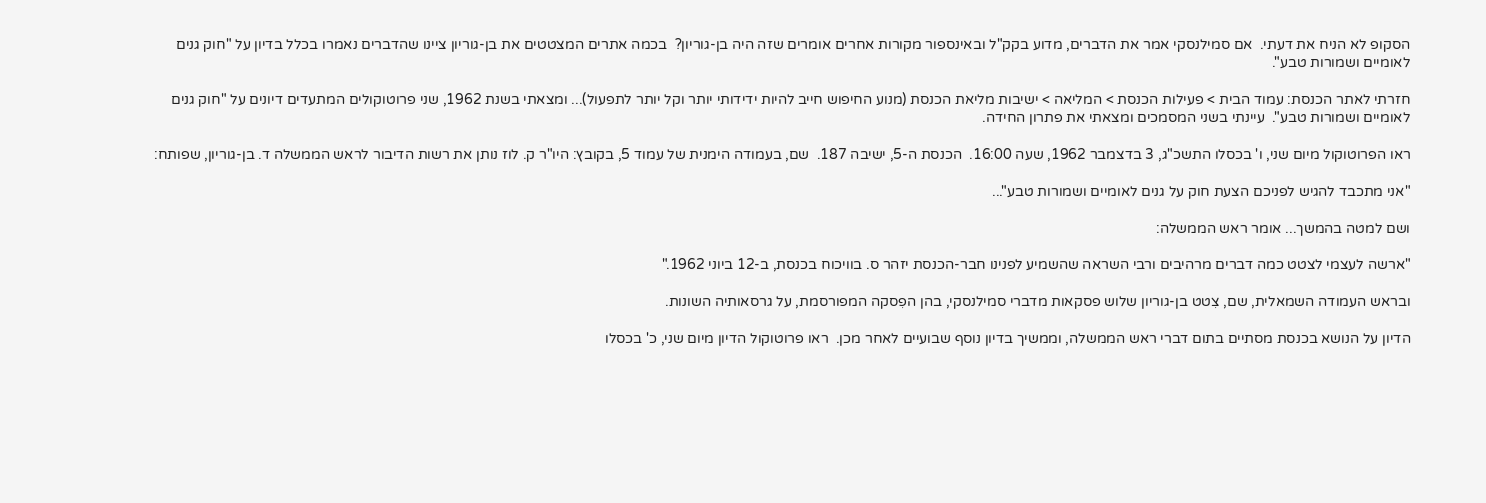הסקופ לא הניח את דעתי.  אם סמילנסקי אמר את הדברים, מדוע בקק"ל ובאינספור מקורות אחרים אומרים שזה היה בן-גוריון?  בכמה אתרים המצטטים את בן-גוריון ציינו שהדברים נאמרו בכלל בדיון על "חוק גנים לאומיים ושמורות טבע".

חזרתי לאתר הכנסת: עמוד הבית > פעילות הכנסת > המליאה > ישיבות מליאת הכנסת (מנוע החיפוש חייב להיות ידידותי יותר וקל יותר לתפעול)... ומצאתי בשנת 1962, שני פרוטוקולים המתעדים דיונים על "חוק גנים לאומיים ושמורות טבע".  עיינתי בשני המסמכים ומצאתי את פתרון החידה.

ראו הפרוטוקול מיום שני, ו' בכסלו התשכ"ג, 3 בדצמבר 1962, שעה 16:00.  הכנסת ה-5, ישיבה 187.  שם, בעמודה הימנית של עמוד 5, בקובץ: היו"ר ק. לוז נותן את רשות הדיבור לראש הממשלה ד. בן-גוריון, שפותח:

"אני מתכבד להגיש לפניכם הצעת חוק על גנים לאומיים ושמורות טבע"...

ושם למטה בהמשך... אומר ראש הממשלה:

"ארשה לעצמי לצטט כמה דברים מרהיבים ורבי השראה שהשמיע לפנינו חבר-הכנסת יזהר ס. בוויכוח בכנסת, ב-12 ביוני 1962."

ובראש העמודה השמאלית, שם, צִטט בן-גוריון שלוש פסקאות מדברי סמילנסקי, בהן הפִסקה המפורסמת, על גרסאותיה השונות.

הדיון על הנושא בכנסת מסתיים בתום דברי ראש הממשלה, וממשיך בדיון נוסף שבועיים לאחר מכן.  ראו פרוטוקול הדיון מיום שני, כ' בכסלו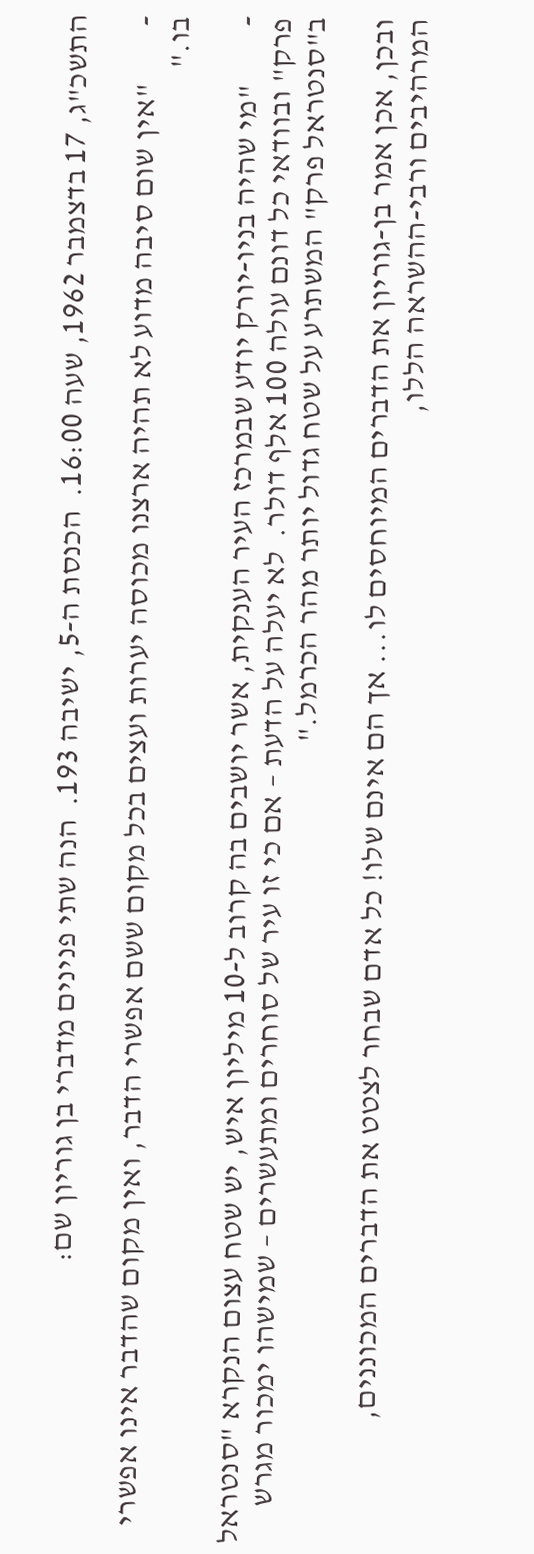התשכ"ג, 17 בדצמבר 1962, שעה 16:00.  הכנסת ה-5, ישיבה 193.  הנה שתי פנינים מדברי בן גוריון שם:

-         "אין שום סיבה מדוע לא תהיה ארצנו מכוסה יערות ועצים בכל מקום ששם אפשרי הדבר, ואין מקום שהדבר אינו אפשרי בו."

-         "מי שהיה בניו-יורק יודע שבמרכז העיר הענקית, אשר יושבים בה קרוב ל-10 מיליון איש, יש שטח עצום הנקרא "סנטראל פרק" ובוודאי כל דונם עולה 100 אלף דולר.  לא יעלה על הדעת – אם כי זו עיר של סוחרים ומתעשרים – שמישהו ימכור מגרש ב"סנטראל פרק" המשתרע על שטח גדול יותר מהר הכרמל."

ובכן, אכן אמר בן-גוריון את הדברים המיוחסים לו... אך הם אינם שלו! כל אדם שבחר לצטט את הדברים המכוננים, המרהיבים ורבי-ההשראה הללו,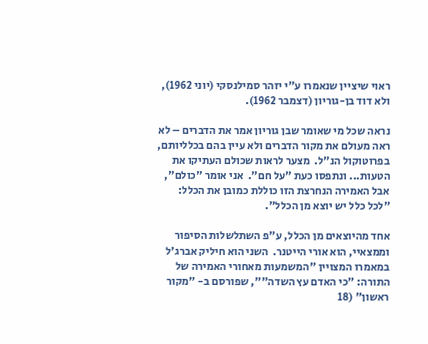ראוי שיציין שנאמרו ע"י יזהר סמילנסקי (יוני 1962), ולא דוד בן-גוריון (דצמבר 1962).

נראה שכל מי שאומר שבן גוריון אמר את הדברים – לא ראה מעולם את מקור הדברים ולא עיין בהם בכלליותם, בפרוטוקול הנ"ל.  מצער לראות שכולם העתיקו את הטעות... ונתפסו כעת "על חם".  אני אומר "כולם", אבל האמירה הנחרצת הזו כוללת כמובן את הכלל: "לכל כלל יש יוצא מן הכלל".

אחד מהיוצאים מן הכלל, ע"פ השתלשלות הסיפור וממצאיי, הוא אורי הייטנר.  השני הוא חיליק אברג'ל במאמרו המצויין "המשמעות מאחורי האמירה של התורה: "כי האדם עץ השדה"", שפורסם ב- "מקור ראשון" (18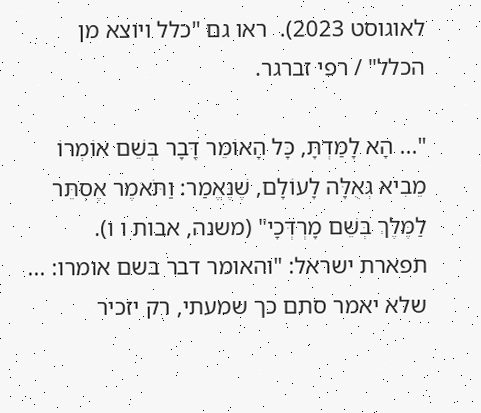לאוגוסט 2023).  ראו גם "כלל ויוצא מן הכלל" / רפי זברגר.

"... הָא לָמַדְתָּ, כָּל הָאוֹמֵר דָּבָר בְּשֵׁם אוֹמְרוֹ מֵבִיא גְאֻלָּה לָעוֹלָם, שֶׁנֶּאֱמַר: וַתֹּאמֶר אֶסְתֵּר לַמֶּלֶךְ בְּשֵׁם מָרְדְּכָי" (משנה, אבות ו ו).  תפארת ישראל: "והאומר דבר בשם אומרו: ... שלא יאמר סתם כך שמעתי, רק יזכיר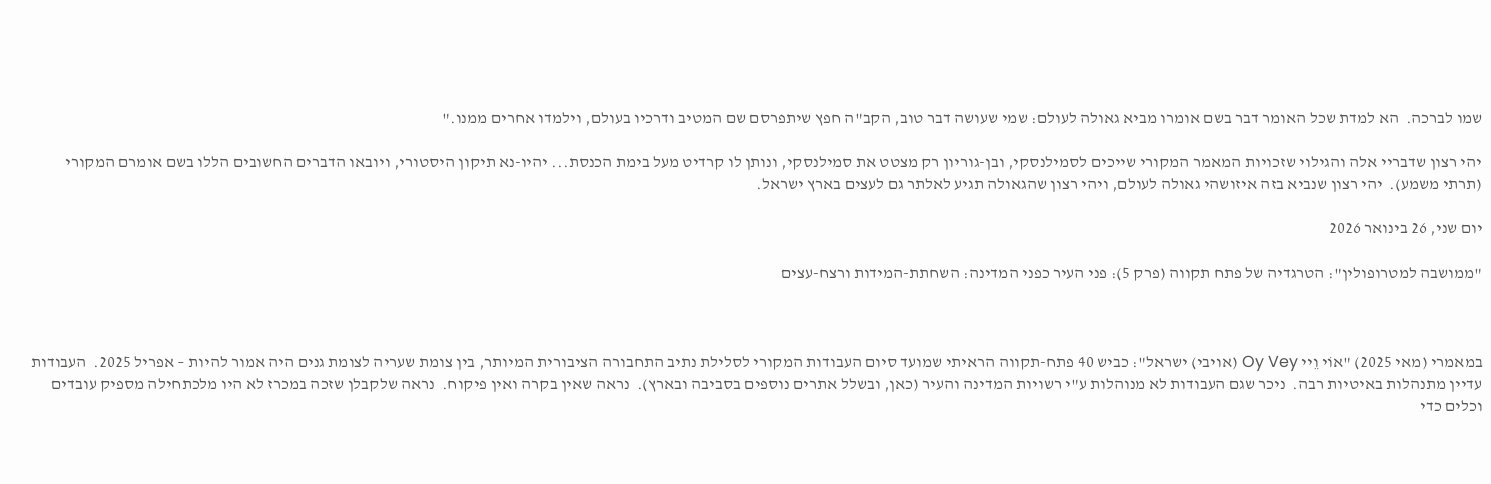שמו לברכה.  הא למדת שכל האומר דבר בשם אומרו מביא גאולה לעולם: שמי שעושה דבר טוב, הקב"ה חפץ שיתפרסם שם המטיב ודרכיו בעולם, וילמדו אחרים ממנו."

יהי רצון שדבריי אלה והגילוי שזכויות המאמר המקורי שייכים לסמילנסקי, ובן-גוריון רק מצטט את סמילנסקי, ונותן לו קרדיט מעל בימת הכנסת... יהיו-נא תיקון היסטורי, ויובאו הדברים החשובים הללו בשם אומרם המקורי (תרתי משמע).  יהי רצון שנביא בזה איזושהי גאולה לעולם, ויהי רצון שהגאולה תגיע לאלתר גם לעצים בארץ ישראל.

יום שני, 26 בינואר 2026

"ממושבה למטרופולין": הטרגדיה של פתח תקווה (פרק 5): פני העיר כפני המדינה: השחתת-המידות ורצח-עצים



במאמרי (מאי 2025) "אוֹי וֵיי Oy Vey (אויבי) ישראל": כביש 40 פתח-תקווה הראיתי שמועד סיום העבודות המקורי לסלילת נתיב התחבורה הציבורית המיותר, בין צומת שעריה לצומת גנים היה אמור להיות – אפריל 2025.  העבודות עדיין מתנהלות באיטיות רבה.  ניכר שגם העבודות לא מנוהלות ע"י רשויות המדינה והעיר (כאן, ובשלל אתרים נוספים בסביבה ובארץ).  נראה שאין בקרה ואין פיקוח.  נראה שלקבלן שזכה במכרז לא היו מלכתחילה מספיק עובדים וכלים כדי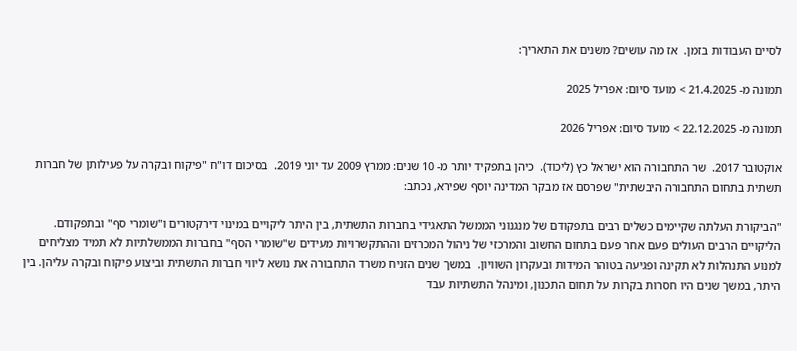לסיים העבודות בזמן.  אז מה עושים? משנים את התאריך:

תמונה מ- 21.4.2025 > מועד סיום: אפריל 2025

תמונה מ- 22.12.2025 > מועד סיום: אפריל 2026

אוקטובר 2017.  שר התחבורה הוא ישראל כץ (ליכוד).  כיהן בתפקיד יותר מ- 10 שנים: ממרץ 2009 עד יוני 2019.  בסיכום דו"ח "פיקוח ובקרה על פעילותן של חברות תשתית בתחום התחבורה היבשתית" שפרסם אז מבקר המדינה יוסף שפירא, נכתב:

"הביקורת העלתה שקיימים כשלים רבים בתפקודם של מנגנוני הממשל התאגידי בחברות התשתית, בין היתר ליקויים במינוי דירקטורים ו"שומרי סף" ובתפקודם. הליקויים הרבים העולים פעם אחר פעם בתחום החשוב והמרכזי של ניהול המכרזים וההתקשרויות מעידים ש"שומרי הסף" בחברות הממשלתיות לא תמיד מצליחים למנוע התנהלות לא תקינה ופגיעה בטוהר המידות ובעקרון השוויון.  במשך שנים הזניח משרד התחבורה את נושא ליווי חברות התשתית וביצוע פיקוח ובקרה עליהן. בין היתר, במשך שנים היו חסרות בקרות על תחום התכנון, ומינהל התשתיות עבד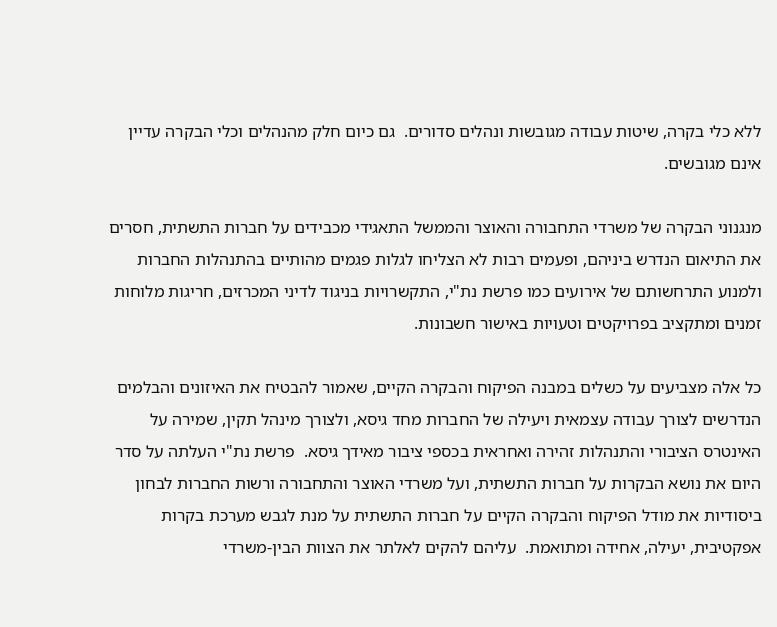ללא כלי בקרה, שיטות עבודה מגובשות ונהלים סדורים.  גם כיום חלק מהנהלים וכלי הבקרה עדיין אינם מגובשים.

מנגנוני הבקרה של משרדי התחבורה והאוצר והממשל התאגידי מכבידים על חברות התשתית, חסרים את התיאום הנדרש ביניהם, ופעמים רבות לא הצליחו לגלות פגמים מהותיים בהתנהלות החברות ולמנוע התרחשותם של אירועים כמו פרשת נת"י, התקשרויות בניגוד לדיני המכרזים, חריגות מלוחות זמנים ומתקציב בפרויקטים וטעויות באישור חשבונות.

כל אלה מצביעים על כשלים במבנה הפיקוח והבקרה הקיים, שאמור להבטיח את האיזונים והבלמים הנדרשים לצורך עבודה עצמאית ויעילה של החברות מחד גיסא, ולצורך מינהל תקין, שמירה על האינטרס הציבורי והתנהלות זהירה ואחראית בכספי ציבור מאידך גיסא.  פרשת נת"י העלתה על סדר היום את נושא הבקרות על חברות התשתית, ועל משרדי האוצר והתחבורה ורשות החברות לבחון ביסודיות את מודל הפיקוח והבקרה הקיים על חברות התשתית על מנת לגבש מערכת בקרות אפקטיבית, יעילה, אחידה ומתואמת.  עליהם להקים לאלתר את הצוות הבין-משרדי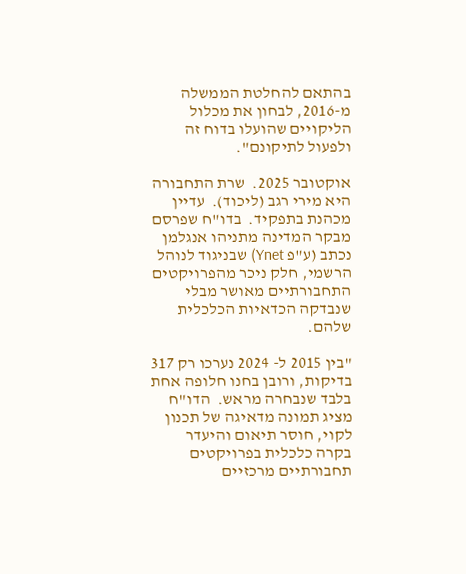בהתאם להחלטת הממשלה מ-2016, לבחון את מכלול הליקויים שהועלו בדוח זה ולפעול לתיקונם".

אוקטובר 2025.  שרת התחבורה היא מירי רגב (ליכוד).  עדיין מכהנת בתפקיד.  בדו"ח שפרסם מבקר המדינה מתניהו אנגלמן נכתב (ע"פ Ynet) שבניגוד לנוהל הרשמי, חלק ניכר מהפרויקטים התחבורתיים מאושר מבלי שנבדקה הכדאיות הכלכלית שלהם.

"בין 2015 ל- 2024 נערכו רק 317 בדיקות, ורובן בחנו חלופה אחת בלבד שנבחרה מראש.  הדו"ח מציג תמונה מדאיגה של תכנון לקוי, חוסר תיאום והיעדר בקרה כלכלית בפרויקטים תחבורתיים מרכזיים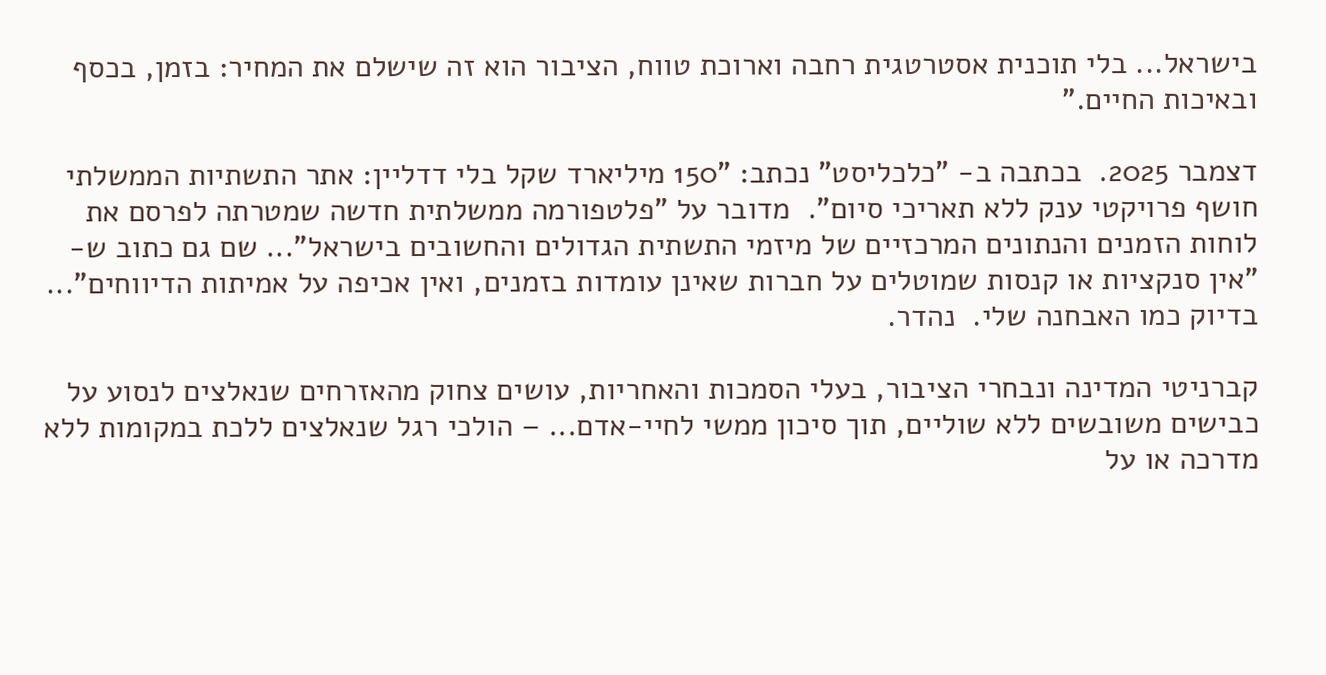בישראל... בלי תוכנית אסטרטגית רחבה וארוכת טווח, הציבור הוא זה שישלם את המחיר: בזמן, בכסף ובאיכות החיים."

דצמבר 2025.  בכתבה ב- "כלכליסט" נכתב: "150 מיליארד שקל בלי דדליין: אתר התשתיות הממשלתי חושף פרויקטי ענק ללא תאריכי סיום".  מדובר על "פלטפורמה ממשלתית חדשה שמטרתה לפרסם את לוחות הזמנים והנתונים המרכזיים של מיזמי התשתית הגדולים והחשובים בישראל"... שם גם כתוב ש- "אין סנקציות או קנסות שמוטלים על חברות שאינן עומדות בזמנים, ואין אכיפה על אמיתות הדיווחים"... בדיוק כמו האבחנה שלי.  נהדר.

קברניטי המדינה ונבחרי הציבור, בעלי הסמכות והאחריות, עושים צחוק מהאזרחים שנאלצים לנסוע על כבישים משובשים ללא שוליים, תוך סיכון ממשי לחיי-אדם... – הולכי רגל שנאלצים ללכת במקומות ללא מדרכה או על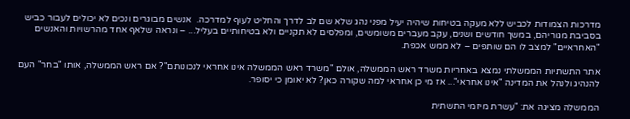מדרכות הצמודות לכביש ללא מעקה בטיחות שיהיה יעיל מפני נהג שלא שם לב לדרך והחליט לעוף למדרכה.  אנשים מבוגרים ונכים לא יכולים לעבור כביש בסביבת מגוריהם, במשך חודשים ושנים, עקב מעברים משומשים, ומפלסים לא תקניים ולא בטיחותיים בעליל... – ונראה שלאף אחד מהרשויות והאנשים "האחראיים" למצב לו הם שותפים – לא ממש אכפת.

אתר התשתיות הממשלתי נמצא באחריות משרד ראש הממשלה, אולם "משרד ראש הממשלה אינו אחראי לנכונותם"? אם ראש הממשלה, אותו "בחר" העם להנהיג ולנהל את המדינה "אינו אחראי"... אז מי כן אחראי למה שקורה כאן? לא יאומן כי יסופר.

הממשלה מציגה את: "עשרת מיזמי התשתית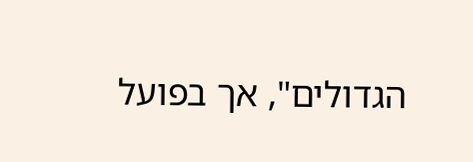הגדולים", אך בפועל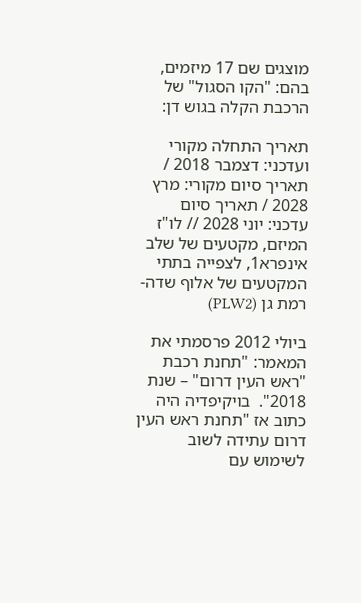מוצגים שם 17 מיזמים, בהם: "הקו הסגול" של הרכבת הקלה בגוש דן:

תאריך התחלה מקורי ועדכני: דצמבר 2018 / תאריך סיום מקורי: מרץ 2028 / תאריך סיום עדכני: יוני 2028 // לו"ז המיזם, מקטעים של שלב אינפרא1, לצפייה בתתי המקטעים של אלוף שדה-רמת גן (PLW2)

ביולי 2012 פרסמתי את המאמר: "תחנת רכבת "ראש העין דרום" – שנת 2018".  בויקיפדיה היה כתוב אז "תחנת ראש העין דרום עתידה לשוב לשימוש עם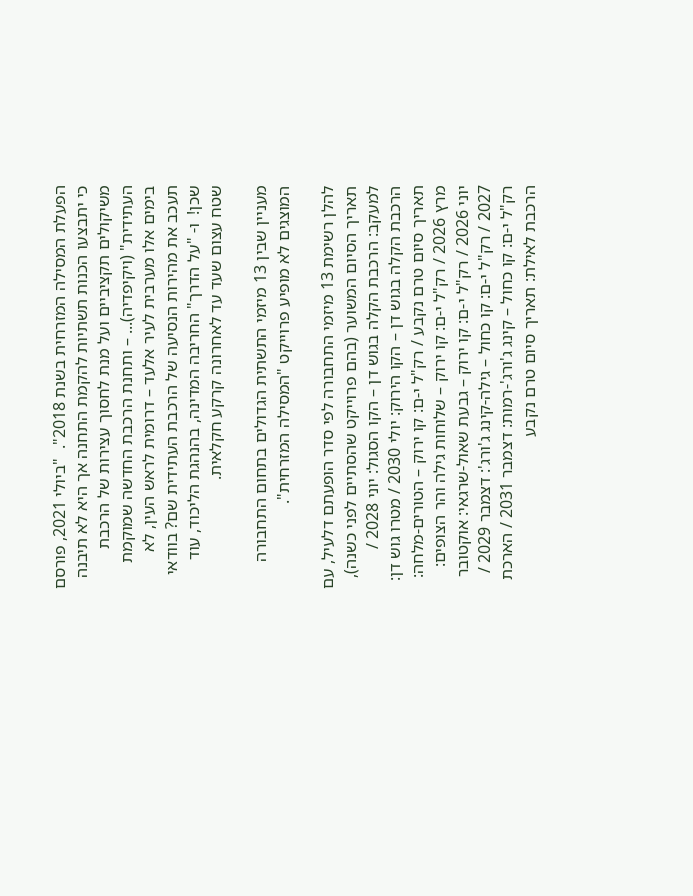הפעלת המסילה המזרחית בשנת 2018".  "ביולי 2021, פורסם כי יתבצעו הכנות תשתיות להקמת התחנה אך היא לא תיבנה משיקולים תקציביים ועל מנת לחסוך עצירות של הרכבת העתידית" (ויקיפדיה)... – ותחנת הרכבת החדשה שמוקמת בימים אלו מערבית לעיר אלעד – דרומית לראש העין, לא תעכב את מהירות הנסיעה של הרכבת העתידית שם? בוודאי שכן!  ו- "על הדרך" החריבה המדינה, בהנהגת הליכוד, עוד שטח עצום שעד עד לאחרונה קרקע חקלאית.

מעניין שבין 13 מיזמי התשתית הגדולים בתחום התחבורה המוצגים לא מופיע פרוייקט "המסילה המזרחית".

להלן רשימת 13 מיזמי התחבורה לפי סדר הופעתם דלעיל, עם תאריך הסיום המשוער (בהם פרוייקט שהסתיים לפני כשנה), למעקב: הרכבת הקלה בגוש דן – הקו הסגול: יוני 2028 / הרכבת הקלה בגוש דן – הקו הירוק: יולי 2030 / מטרו גוש דן: תאריך סיום טרם נקבע / רק"ל י-ם: קו ירוק – הטורים-מלחה: מרץ 2026 / רק"ל י-ם: קו ירוק – שלוחות גילה והר הצופים: יוני 2026 / רק"ל י-ם: קו ירוק – גבעת שאול-שרגאי: אוקטובר 2027 / רק"ל י-ם: קו כחול – גילה-קינג ג'ורג': דצמבר 2029 / רק"ל י-ם: קו כחול – קינג ג'ורג'-רמות: דצמבר 2031 / הארכת הרכבת לאילת: תאריך סיום טרם נקבע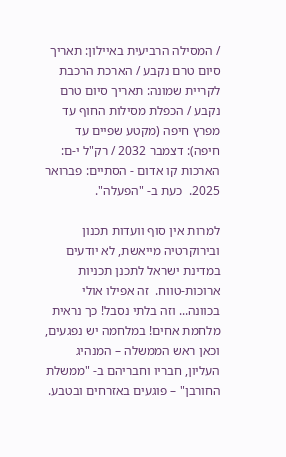/ המסילה הרביעית באיילון: תאריך סיום טרם נקבע / הארכת הרכבת לקריית שמונה: תאריך סיום טרם נקבע / הכפלת מסילות החוף עד מפרץ חיפה (מקטע שפיים עד חיפה): דצמבר 2032 / רק"ל י-ם: הארכות קו אדום - הסתיים: פברואר 2025.  כעת ב- "הפעלה".

למרות אין סוף וועדות תכנון ובירוקרטיה מייאשת, לא יודעים במדינת ישראל לתכנן תכניות ארוכות-טווח.  זה אפילו אולי בכוונה... וזה בלתי נסבל! כך נראית מלחמת אחים! במלחמה יש נפגעים, וכאן ראש הממשלה – המנהיג העליון, חבריו וחבריהם ב- "ממשלת החורבן" – פוגעים באזרחים ובטבע.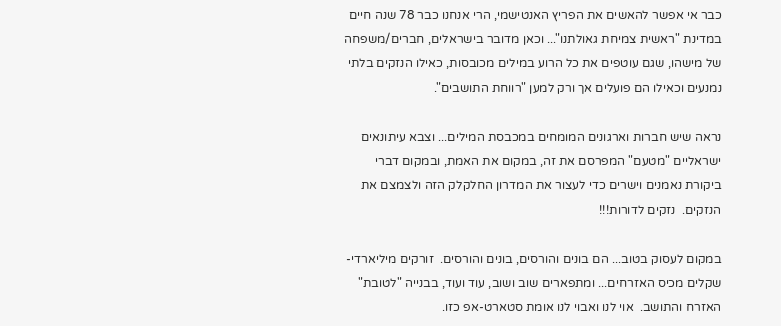כבר אי אפשר להאשים את הפריץ האנטישמי, הרי אנחנו כבר 78 שנה חיים במדינת "ראשית צמיחת גאולתנו"... וכאן מדובר בישראלים, חברים/משפחה של מישהו, שגם עוטפים את כל הרוע במילים מכובסות, כאילו הנזקים בלתי נמנעים וכאילו הם פועלים אך ורק למען "רווחת התושבים".

נראה שיש חברות וארגונים המומחים במכבסת המילים... וצבא עיתונאים ישראליים "מטעם" המפרסם את זה, במקום את האמת, ובמקום דברי ביקורת נאמנים וישרים כדי לעצור את המדרון החלקלק הזה ולצמצם את הנזקים.  נזקים לדורות!!!

במקום לעסוק בטוב... הם בונים והורסים, בונים והורסים.  זורקים מיליארדי-שקלים מכיס האזרחים... ומתפארים שוב ושוב, עוד ועוד, בבנייה "לטובת" האזרח והתושב.  אוי לנו ואבוי לנו אומת סטארט-אפ כזו.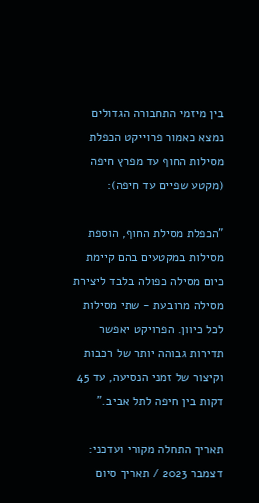בין מיזמי התחבורה הגדולים נמצא כאמור פרוייקט הכפלת מסילות החוף עד מפרץ חיפה (מקטע שפיים עד חיפה):

"הכפלת מסילת החוף, הוספת מסילות במקטעים בהם קיימת כיום מסילה כפולה בלבד ליצירת מסילה מרובעת - שתי מסילות לכל כיוון. הפרויקט יאפשר תדירות גבוהה יותר של רכבות וקיצור של זמני הנסיעה, עד 45 דקות בין חיפה לתל אביב."

תאריך התחלה מקורי ועדכני: דצמבר 2023 / תאריך סיום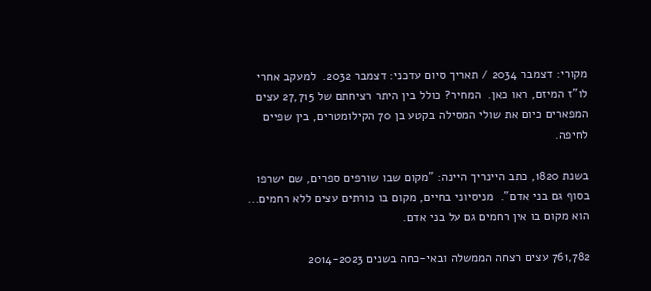מקורי: דצמבר 2034 / תאריך סיום עדכני: דצמבר 2032.  למעקב אחרי לו"ז המיזם, ראו כאן.  המחיר? כולל בין היתר רציחתם של 27,715 עצים המפארים כיום את שולי המסילה בקטע בן 70 הקילומטרים, בין שפיים לחיפה.

בשנת 1820, כתב היינריך היינה: "מקום שבו שורפים ספרים, שם ישרפו בסוף גם בני אדם".  מניסיוני בחיים, מקום בו כורתים עצים ללא רחמים... הוא מקום בו אין רחמים גם על בני אדם.

761,782 עצים רצחה הממשלה ובאי-כחה בשנים 2014-2023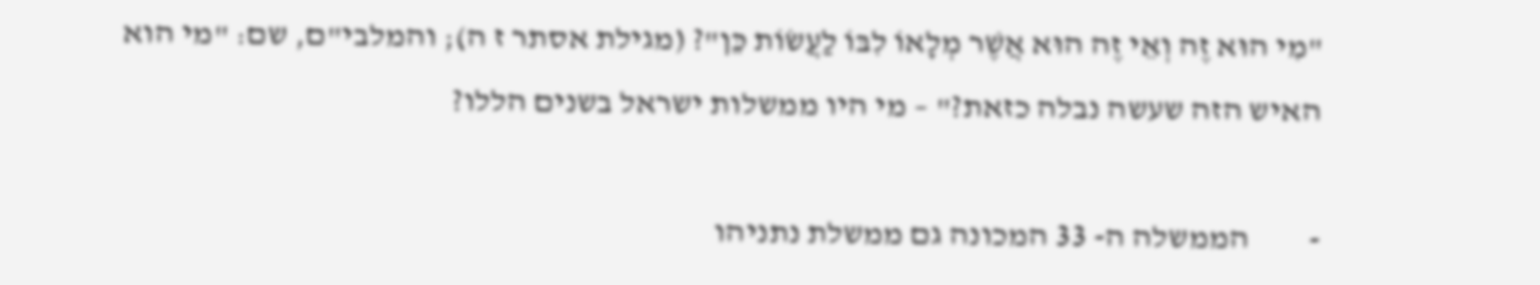"מִי הוּא זֶה וְאֵי זֶה הוּא אֲשֶׁר מְלָאוֹ לִבּוֹ לַעֲשׂוֹת כֵּן"? (מגילת אסתר ז ה); והמלבי"ם, שם: "מי הוא האיש הזה שעשה נבלה כזאת?" – מי היו ממשלות ישראל בשנים הללו?

-         הממשלה ה- 33 המכונה גם ממשלת נתניהו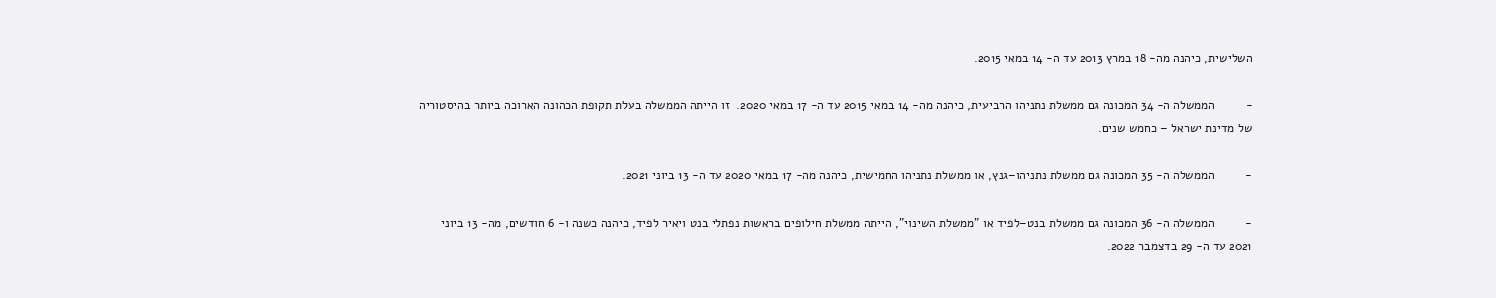השלישית, כיהנה מה- 18 במרץ 2013 עד ה- 14 במאי 2015.

-         הממשלה ה- 34 המכונה גם ממשלת נתניהו הרביעית, כיהנה מה- 14 במאי 2015 עד ה- 17 במאי 2020.  זו הייתה הממשלה בעלת תקופת הכהונה הארוכה ביותר בהיסטוריה של מדינת ישראל – כחמש שנים.

-         הממשלה ה- 35 המכונה גם ממשלת נתניהו–גנץ, או ממשלת נתניהו החמישית, כיהנה מה- 17 במאי 2020 עד ה- 13 ביוני 2021.

-         הממשלה ה- 36 המכונה גם ממשלת בנט–לפיד או "ממשלת השינוי", הייתה ממשלת חילופים בראשות נפתלי בנט ויאיר לפיד, כיהנה כשנה ו- 6 חודשים, מה- 13 ביוני 2021 עד ה- 29 בדצמבר 2022.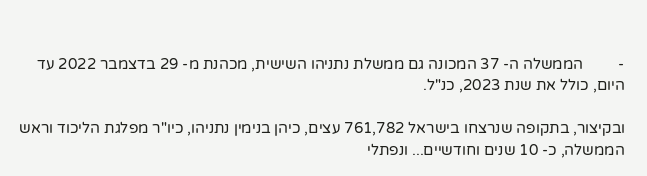-         הממשלה ה- 37 המכונה גם ממשלת נתניהו השישית, מכהנת מ- 29 בדצמבר 2022 עד היום, כולל את שנת 2023, כנ"ל.

ובקיצור, בתקופה שנרצחו בישראל 761,782 עצים, כיהן בנימין נתניהו, כיו"ר מפלגת הליכוד וראש הממשלה, כ- 10 שנים וחודשיים... ונפתלי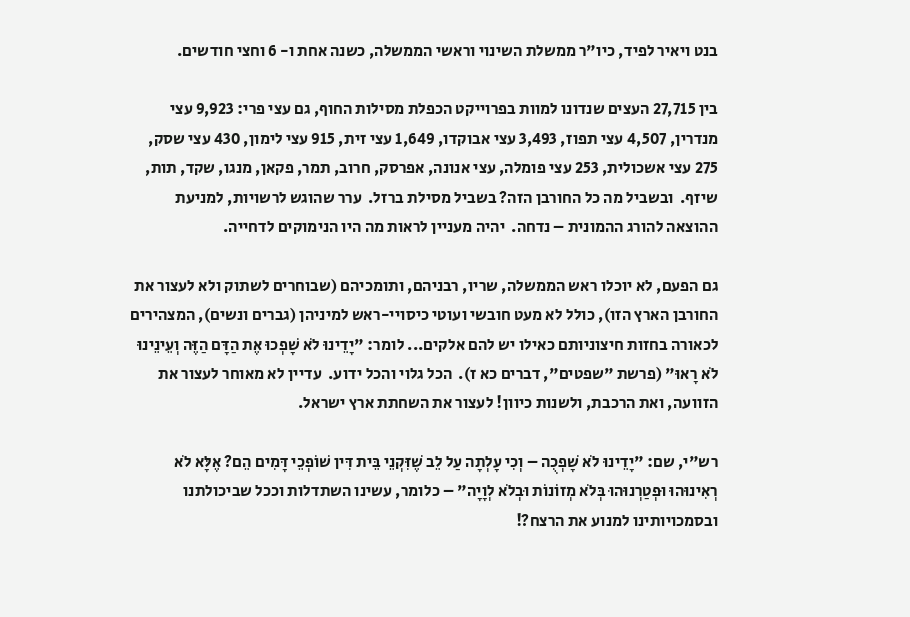בנט ויאיר לפיד, כיו"ר ממשלת השינוי וראשי הממשלה, כשנה אחת ו- 6 וחצי חודשים.

בין 27,715 העצים שנדונו למוות בפרוייקט הכפלת מסילות החוף, גם עצי פרי: 9,923 עצי מנדרין, 4,507 עצי תפוז, 3,493 עצי אבוקדו, 1,649 עצי זית, 915 עצי לימון, 430 עצי שסק, 275 עצי אשכולית, 253 עצי פומלה, עצי אנונה, אפרסק, חרוב, תמר, פקאן, מנגו, שקד, תות, שיזף.  ובשביל מה כל החורבן הזה? בשביל מסילת ברזל.  ערר שהוגש לרשויות, למניעת ההוצאה להורג ההמונית – נדחה.  יהיה מעניין לראות מה היו הנימוקים לדחייה.

גם הפעם, לא יוכלו ראש הממשלה, שריו, רבניהם, ותומכיהם (שבוחרים לשתוק ולא לעצור את החורבן הארץ הזו), כולל לא מעט חובשי ועוטי כיסויי-ראש למיניהן (גברים ונשים), המצהירים לכאורה בחזות חיצוניותם כאילו יש להם אלקים... לומר: "יָדֵינוּ לֹא שָׁפְכוּ אֶת הַדָּם הַזֶּה וְעֵינֵינוּ לֹא רָאוּ" (פרשת "שפטים", דברים כא ז).  הכל גלוי והכל ידוע.  עדיין לא מאוחר לעצור את הזוועה, ואת הרכבת, ולשנות כיוון! לעצור את השחתת ארץ ישראל.

רש"י, שם: "יָדֵינוּ לֹא שָׁפְכֻה – וְכִי עָלְתָה עַל לֵב שֶׁזִּקְנֵי בֵּית דִּין שׁוֹפְכֵי דָּמִים הֵם? אֶלָּא לֹא רְאִינוּהוּ וּפְטַרְנוּהוּ בְּלֹא מְזוֹנוֹת וּבְלֹא לְוָיָה" – כלומר, עשינו השתדלות וככל שביכולתנו ובסמכויותינו למנוע את הרצח?!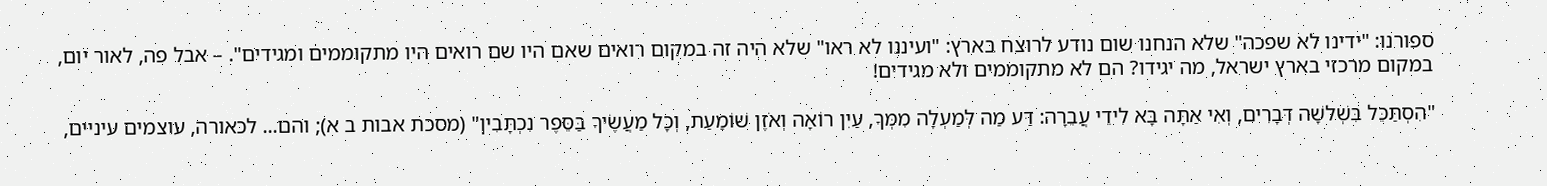ספורנו: "ידינו לא שפכה" שלא הנחנו שום נודע לרוצח בארץ: "ועיננו לא ראו" שלא היה זה במקום רואים שאם היו שם רואים היו מתקוממים ומגידים". – אבל פה, לאור יום, במקום מרכזי בארץ ישראל, מה יגידו? הם לא מתקוממים ולא מגידים!

"הִסְתַּכֵּל בִּשְׁלשָׁה דְּבָרִים, וְאִי אַתָּה בָּא לִידֵי עֲבֵרָה: דַּע מַה לְּמַעְלָה מִמְּךָ, עַיִן רוֹאָה וְאֹזֶן שׁוֹמַעַת, וְכָל מַעֲשֶׂיךָ בַּסֵּפֶר נִכְתָּבִין" (מסכת אבות ב א); והם... לכאורה, עוצמים עיניים,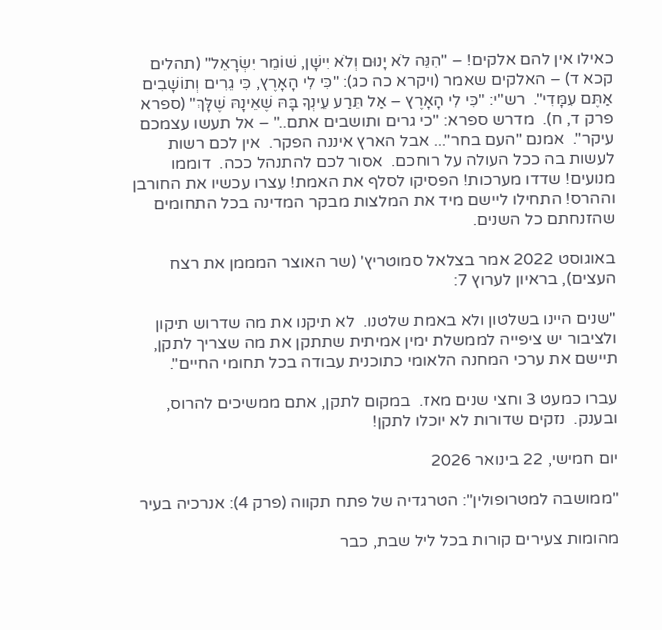כאילו אין להם אלקים! – "הִנֵּה לֹא יָנוּם וְלֹא יִישָׁן, שׁוֹמֵר יִשְׂרָאֵל" (תהלים קכא ד) – האלקים שאמר (ויקרא כה כג): "כִּי לִי הָאָרֶץ, כִּי גֵרִים וְתוֹשָׁבִים אַתֶּם עִמָּדִי".  רש"י: "כִּי לִי הָאָרֶץ – אַל תֵּרַע עֵינְךָ בָּהּ שֶׁאֵינָהּ שֶׁלָּךְ" (ספרא פרק ד, ח).  מדרש ספרא: "כי גרים ותושבים אתם.." – אל תעשו עצמכם עיקר".  אמנם "העם בחר"... אבל הארץ איננה הפקר.  אין לכם רשות לעשות בה ככל העולה על רוחכם.  אסור לכם להתנהל ככה.  דוממו מנועים! שדדו מערכות! הפסיקו לסלף את האמת! עִצרו עכשיו את החורבן וההרס! התחילו ליישם מיד את המלצות מבקר המדינה בכל התחומים שהזנחתם כל השנים.

באוגוסט 2022 אמר בצלאל סמוטריץ' (שר האוצר המממן את רצח העצים), בראיון לערוץ 7:

"שנים היינו בשלטון ולא באמת שלטנו.  לא תיקנו את מה שדרוש תיקון ולציבור יש ציפייה לממשלת ימין אמיתית שתתקן את מה שצריך לתקן, תיישם את ערכי המחנה הלאומי כתוכנית עבודה בכל תחומי החיים".

עברו כמעט 3 וחצי שנים מאז.  במקום לתקן, אתם ממשיכים להרוס, ובענק.  נזקים שדורות לא יוכלו לתקן!

יום חמישי, 22 בינואר 2026

"ממושבה למטרופולין": הטרגדיה של פתח תקווה (פרק 4): אנרכיה בעיר

מהומות צעירים קורות בכל ליל שבת, כבר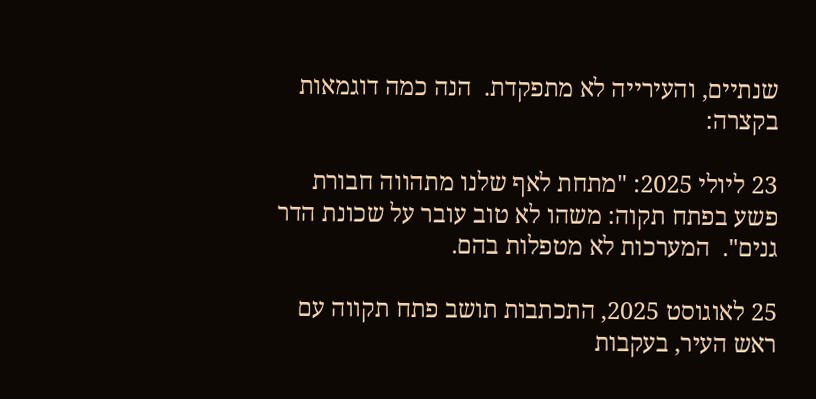שנתיים, והעירייה לא מתפקדת.  הנה כמה דוגמאות בקצרה:

23 ליולי 2025: "מתחת לאף שלנו מתהווה חבורת פשע בפתח תקוה: משהו לא טוב עובר על שכונת הדר גנים".  המערכות לא מטפלות בהם.

25 לאוגוסט 2025, התכתבות תושב פתח תקווה עם ראש העיר, בעקבות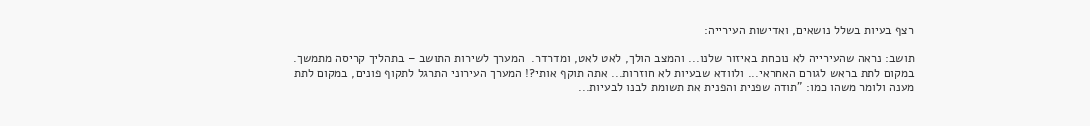רצף בעיות בשלל נושאים, ואדישות העירייה:

תושב: נראה שהעירייה לא נוכחת באיזור שלנו... והמצב הולך, לאט לאט, ומדרדר.  המערך לשירות התושב – בתהליך קריסה מתמשך.  במקום לתת בראש לגורם האחראי... ולוודא שבעיות לא חוזרות... אתה תוקף אותי?! המערך העירוני התרגל לתקוף פונים, במקום לתת מענה ולומר משהו כמו: "תודה שפנית והפנית את תשומת לבנו לבעיות...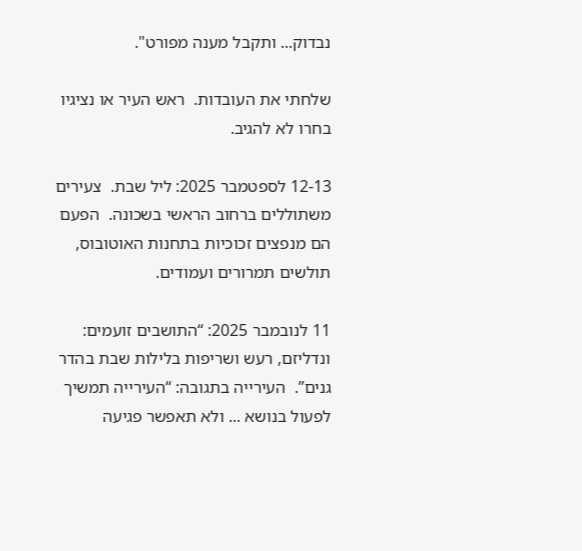נבדוק... ותקבל מענה מפורט".

שלחתי את העובדות.  ראש העיר או נציגיו בחרו לא להגיב.

12-13 לספטמבר 2025: ליל שבת.  צעירים משתוללים ברחוב הראשי בשכונה.  הפעם הם מנפצים זכוכיות בתחנות האוטובוס, תולשים תמרורים ועמודים.

11 לנובמבר 2025: “התושבים זועמים: ונדליזם, רעש ושריפות בלילות שבת בהדר גנים”.  העירייה בתגובה: “העירייה תמשיך לפעול בנושא ... ולא תאפשר פגיעה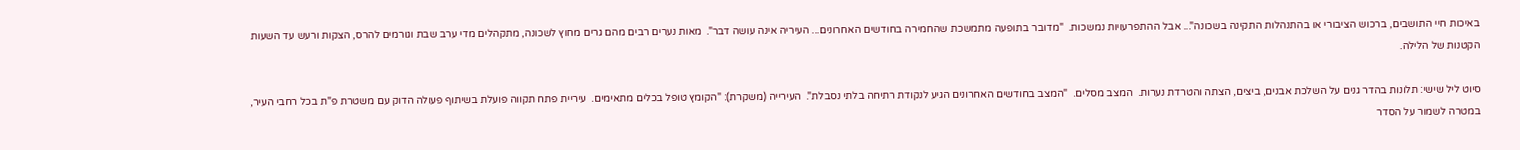באיכות חיי התושבים, ברכוש הציבורי או בהתנהלות התקינה בשכונה"... אבל ההתפרעויות נמשכות.  "מדובר בתופעה מתמשכת שהחמירה בחודשים האחרונים... העיריה אינה עושה דבר".  מאות נערים רבים מהם גרים מחוץ לשכונה, מתקהלים מדי ערב שבת וגורמים להרס, הצקות ורעש עד השעות הקטנות של הלילה.

סיוט ליל שישי: תלונות בהדר גנים על השלכת אבנים, ביצים, הצתה והטרדת נערות.  המצב מסלים.  "המצב בחודשים האחרונים הגיע לנקודת רתיחה בלתי נסבלת".  העירייה (משקרת): "הקומץ טופל בכלים מתאימים.  עיריית פתח תקווה פועלת בשיתוף פעולה הדוק עם משטרת פ"ת בכל רחבי העיר, במטרה לשמור על הסדר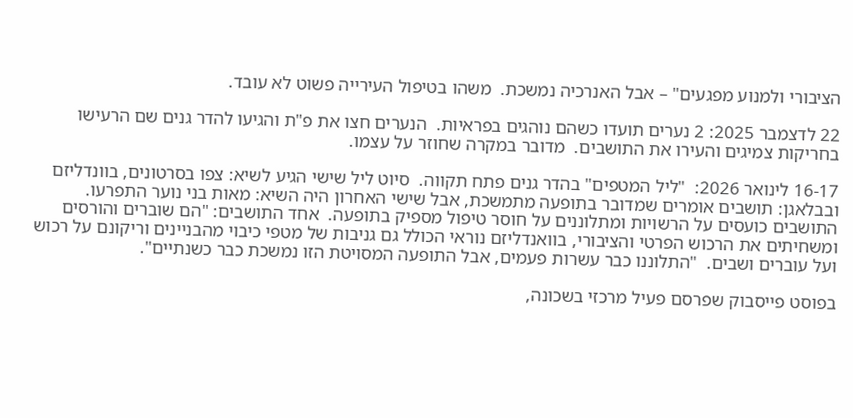הציבורי ולמנוע מפגעים" – אבל האנרכיה נמשכת.  משהו בטיפול העירייה פשוט לא עובד.

22 לדצמבר 2025: 2 נערים תועדו כשהם נוהגים בפראיות.  הנערים חצו את פ"ת והגיעו להדר גנים שם הרעישו בחריקות צמיגים והעירו את התושבים.  מדובר במקרה שחוזר על עצמו.

16-17 לינואר 2026:  "ליל המטפים" בהדר גנים פתח תקווה.  סיוט ליל שישי הגיע לשיא: צפו בסרטונים, בוונדליזם ובבלאגן: תושבים אומרים שמדובר בתופעה מתמשכת, אבל שישי האחרון היה השיא: מאות בני נוער התפרעו.  התושבים כועסים על הרשויות ומתלוננים על חוסר טיפול מספיק בתופעה.  אחד התושבים: "הם שוברים והורסים ומשחיתים את הרכוש הפרטי והציבורי, בוואנדליזם נוראי הכולל גם גניבות של מטפי כיבוי מהבניינים וריקונם על רכוש ועל עוברים ושבים.  "התלוננו כבר עשרות פעמים, אבל התופעה המסויטת הזו נמשכת כבר כשנתיים".

בפוסט פייסבוק שפרסם פעיל מרכזי בשכונה,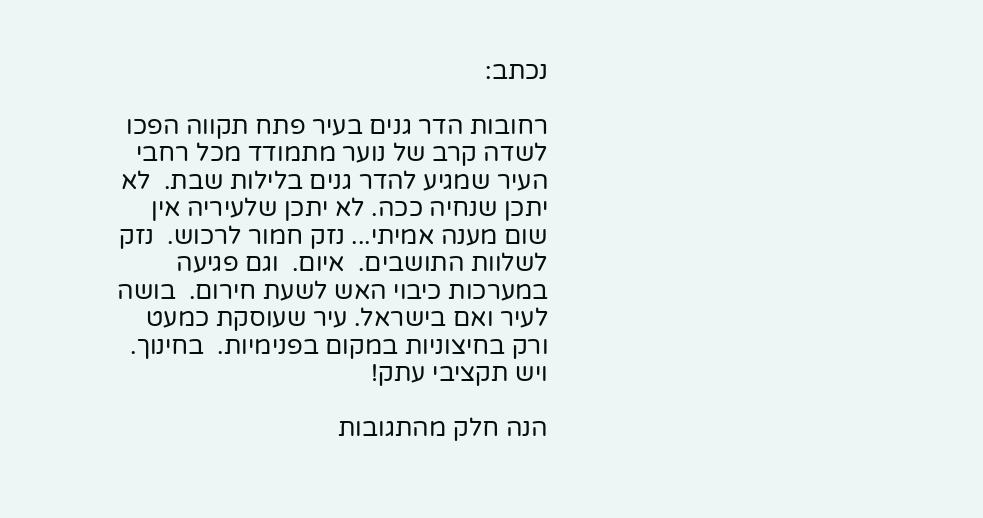נכתב:

רחובות הדר גנים בעיר פתח תקווה הפכו לשדה קרב של נוער מתמודד מכל רחבי העיר שמגיע להדר גנים בלילות שבת.  לא יתכן שנחיה ככה. לא יתכן שלעיריה אין שום מענה אמיתי... נזק חמור לרכוש.  נזק לשלוות התושבים.  איום.  וגם פגיעה במערכות כיבוי האש לשעת חירום.  בושה לעיר ואם בישראל. עיר שעוסקת כמעט ורק בחיצוניות במקום בפנימיות.  בחינוך. ויש תקציבי עתק!

הנה חלק מהתגובות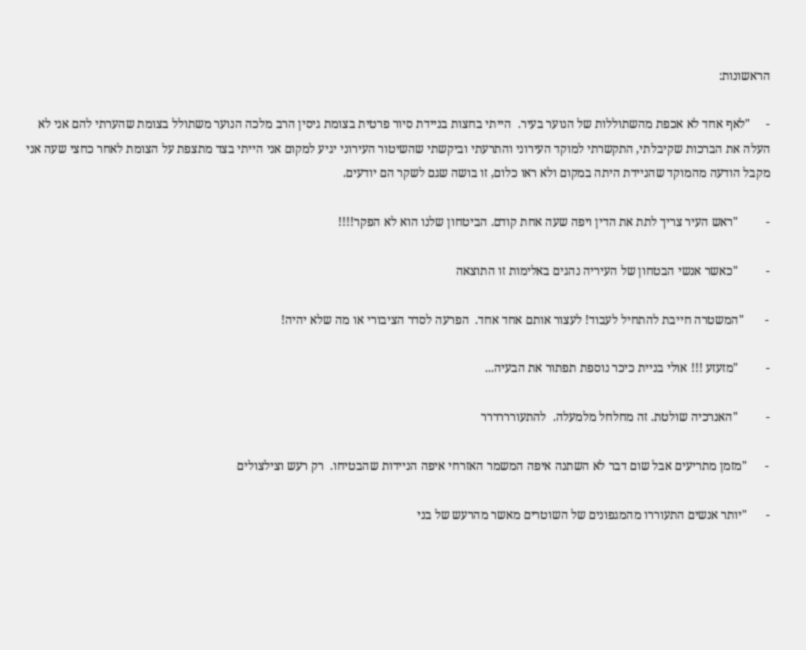הראשונות:

-     "לאף אחד לא אכפת מהשתוללות של הנוער בעיר.  הייתי בחצות בניידת סיור פרטית בצומת גיסין הרב מלכה הנוער משתולל בצומת שהערתי להם אני לא העלה את הברכות שקיבלתי, התקשרתי למוקד העירוני והתרעתי וביקשתי שהשיטור העירוני יגיע למקום אני הייתי בצד מתצפת על הצומת לאחר כחצי שעה אני מקבל הודעה מהמוקד שהניידת היתה במקום ולא ראו כלום, זו בושה שגם לשקר הם יודעים.

-         "ראש העיר צריך לתת את הדין ויפה שעה אחת קודם. הביטחון שלנו הוא לא הפקר!!!!

-         "כאשר אנשי הבטחון של העיריה נהגים באלימות זו התוצאה

-       "המשטרה חייבת להתחיל לעבוד! לעצור אותם אחד אחד.  הפרעה לסדר הציבורי או מה שלא יהיה!

-         "מזעזע !!! אולי בניית כיכר נוספת תפתור את הבעיה...

-         "האנרכיה שולטת. זה מחלחל מלמעלה.  להתעורררררר

-      "מזמן מתריעים אבל שום דבר לא השתנה איפה המשמר האזרחי איפה הניידות שהבטיחו.  רק רעש וצילצולים

-      "יותר אנשים התעוררו מהמגפונים של השוטרים מאשר מהרעש של בני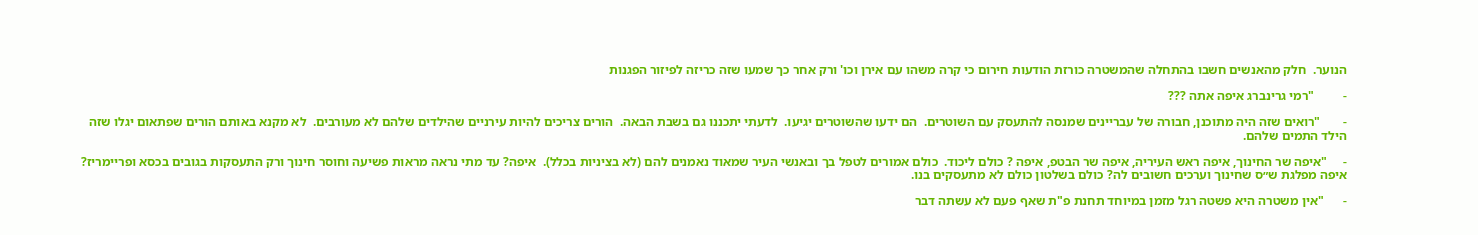הנוער.  חלק מהאנשים חשבו בהתחלה שהמשטרה כורזת הודעות חירום כי קרה משהו עם אירן וכו' ורק אחר כך שמעו שזה כריזה לפיזור הפגנות

-         "רמי גרינברג איפה אתה ???

-       "רואים שזה היה מתוכנן, חבורה של עבריינים שמנסה להתעסק עם השוטרים.  הם ידעו שהשוטרים יגיעו.  לדעתי יתכננו גם בשבת הבאה.  הורים צריכים להיות עירניים שהילדים שלהם לא מעורבים.  לא מקנא באותם הורים שפתאום יגלו שזה הילד התמים שלהם.

-     "איפה שר החינוך, איפה ראש העיריה, איפה שר הבטפ, איפה ? כולם ליכוד.  כולם אמורים לטפל בך ובאנשי העיר שמאוד נאמנים להם (לא בציניות בכלל).  איפה? עד מתי נראה מראות פשיעה וחוסר חינוך ורק התעסקות בגובים בכסא ופריימריז? איפה מפלגת ש״ס שחינוך וערכים חשובים לה? כולם בשלטון כולם לא מתעסקים בנו.

-      "אין משטרה היא פשטה רגל מזמן במיוחד תחנת פ"ת שאף פעם לא עשתה דבר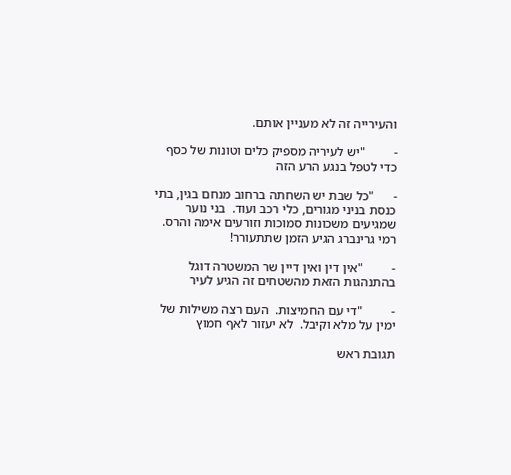והעירייה זה לא מעניין אותם.

-         "יש לעיריה מספיק כלים וטונות של כסף כדי לטפל בנגע הרע הזה

-      "כל שבת יש השחתה ברחוב מנחם בגין, בתי כנסת בניני מגורים, כלי רכב ועוד.  בני נוער שמגיעים משכונות סמוכות וזורעים אימה והרס.  רמי גרינברג הגיע הזמן שתתעורר!

-         "אין דין ואין דיין שר המשטרה דוגל בהתנהגות הזאת מהשטחים זה הגיע לעיר

-         "די עם החמיצות.  העם רצה משילות של ימין על מלא וקיבל.  לא יעזור לאף חמוץ

תגובת ראש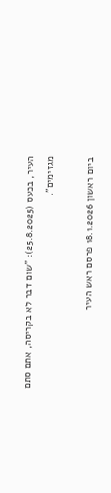העיר, בכעס (25.8.2025): "שום דבר לא בקריסה, אתם סתם מגזימים".

ביום ראשון 18.1.2026 פרסם ראש העיר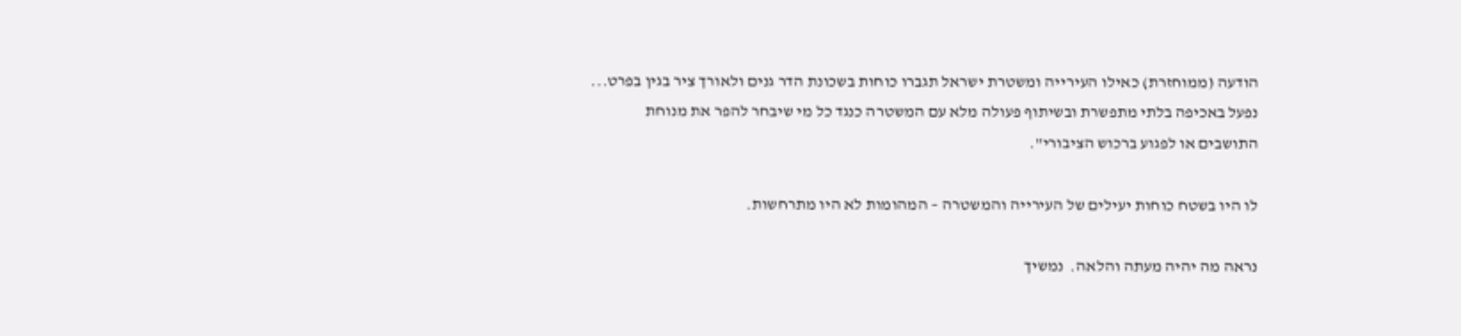הודעה (ממוחזרת) כאילו העירייה ומשטרת ישראל תגברו כוחות בשכונת הדר גנים ולאורך ציר בגין בפרט... נפעל באכיפה בלתי מתפשרת ובשיתוף פעולה מלא עם המשטרה כנגד כל מי שיבחר להפר את מנוחת התושבים או לפגוע ברכוש הציבורי".

לו היו בשטח כוחות יעילים של העירייה והמשטרה – המהומות לא היו מתרחשות.

נראה מה יהיה מעתה והלאה.  נמשיך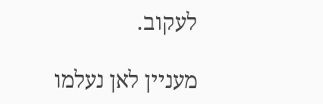לעקוב.

מעניין לאן נעלמו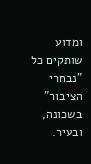ומדוע שותקים כל "נבחרי הציבור" בשכונה, ובעיר.